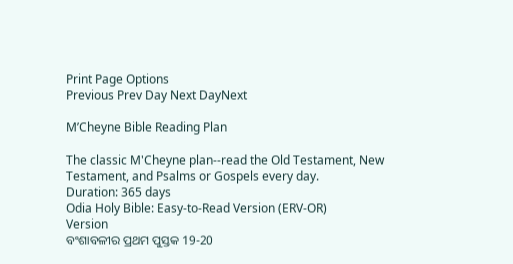Print Page Options
Previous Prev Day Next DayNext

M’Cheyne Bible Reading Plan

The classic M'Cheyne plan--read the Old Testament, New Testament, and Psalms or Gospels every day.
Duration: 365 days
Odia Holy Bible: Easy-to-Read Version (ERV-OR)
Version
ବଂଶାବଳୀର ପ୍ରଥମ ପୁସ୍ତକ 19-20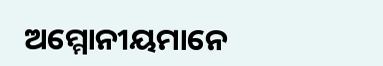ଅମ୍ମୋନୀୟମାନେ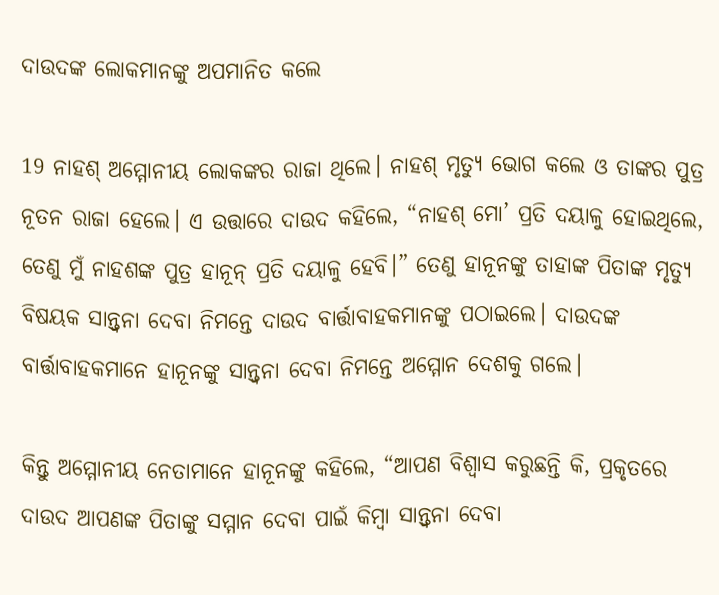ଦାଉଦଙ୍କ ଲୋକମାନଙ୍କୁ ଅପମାନିତ କଲେ

19 ନାହଶ୍ ଅମ୍ମୋନୀୟ ଲୋକଙ୍କର ରାଜା ଥିଲେ। ନାହଶ୍ ମୃତ୍ୟୁ ଭୋଗ କଲେ ଓ ତାଙ୍କର ପୁତ୍ର ନୂତନ ରାଜା ହେଲେ। ଏ ଉତ୍ତାରେ ଦାଉଦ କହିଲେ, “ନାହଶ୍ ମୋ’ ପ୍ରତି ଦୟାଳୁ ହୋଇଥିଲେ, ତେଣୁ ମୁଁ ନାହଶଙ୍କ ପୁତ୍ର ହାନୂନ୍ ପ୍ରତି ଦୟାଳୁ ହେବି।” ତେଣୁ ହାନୂନଙ୍କୁ ତାହାଙ୍କ ପିତାଙ୍କ ମୃତ୍ୟୁ ବିଷୟକ ସାନ୍ତ୍ୱନା ଦେବା ନିମନ୍ତେ ଦାଉଦ ବାର୍ତ୍ତାବାହକମାନଙ୍କୁ ପଠାଇଲେ। ଦାଉଦଙ୍କ ବାର୍ତ୍ତାବାହକମାନେ ହାନୂନଙ୍କୁ ସାନ୍ତ୍ୱନା ଦେବା ନିମନ୍ତେ ଅମ୍ମୋନ ଦେଶକୁ ଗଲେ।

କିନ୍ତୁ ଅମ୍ମୋନୀୟ ନେତାମାନେ ହାନୂନଙ୍କୁ କହିଲେ, “ଆପଣ ବିଶ୍ୱାସ କରୁଛନ୍ତି କି, ପ୍ରକୃତରେ ଦାଉଦ ଆପଣଙ୍କ ପିତାଙ୍କୁ ସମ୍ମାନ ଦେବା ପାଇଁ କିମ୍ୱା ସାନ୍ତ୍ୱନା ଦେବା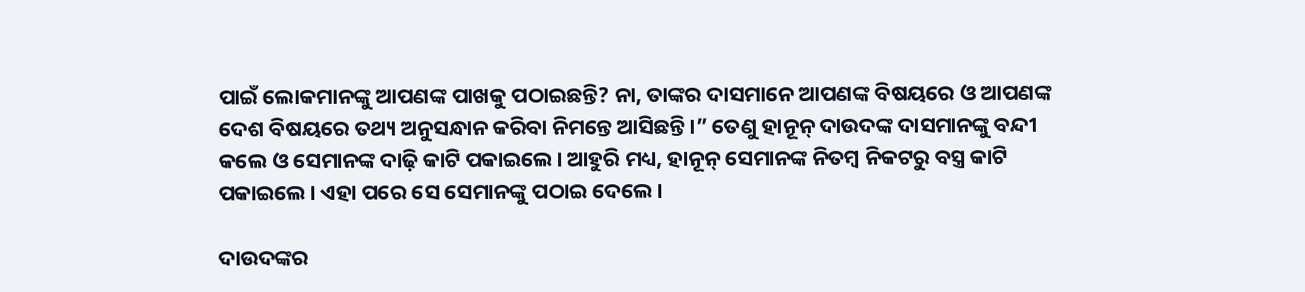ପାଇଁ ଲୋକମାନଙ୍କୁ ଆପଣଙ୍କ ପାଖକୁ ପଠାଇଛନ୍ତି? ନା, ତାଙ୍କର ଦାସମାନେ ଆପଣଙ୍କ ବିଷୟରେ ଓ ଆପଣଙ୍କ ଦେଶ ବିଷୟରେ ତଥ୍ୟ ଅନୁସନ୍ଧାନ କରିବା ନିମନ୍ତେ ଆସିଛନ୍ତି।” ତେଣୁ ହାନୂନ୍ ଦାଉଦଙ୍କ ଦାସମାନଙ୍କୁ ବନ୍ଦୀ କଲେ ଓ ସେମାନଙ୍କ ଦାଢ଼ି କାଟି ପକାଇଲେ। ଆହୁରି ମଧ୍ୟ, ହାନୂନ୍ ସେମାନଙ୍କ ନିତମ୍ବ ନିକଟରୁ ବସ୍ତ୍ର କାଟି ପକାଇଲେ। ଏହା ପରେ ସେ ସେମାନଙ୍କୁ ପଠାଇ ଦେଲେ।

ଦାଉଦଙ୍କର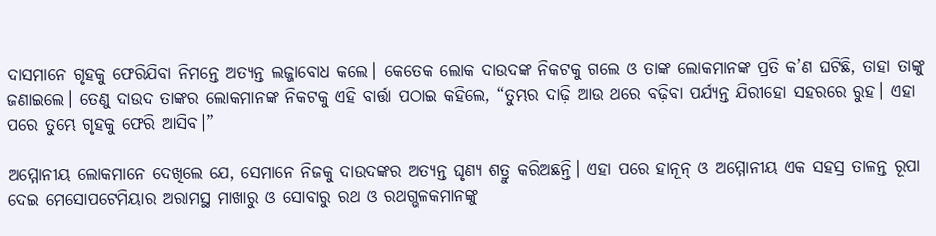ଦାସମାନେ ଗୃହକୁ ଫେରିଯିବା ନିମନ୍ତେ ଅତ୍ୟନ୍ତ ଲଜ୍ଜାବୋଧ କଲେ। କେତେକ ଲୋକ ଦାଉଦଙ୍କ ନିକଟକୁ ଗଲେ ଓ ତାଙ୍କ ଲୋକମାନଙ୍କ ପ୍ରତି କ’ଣ ଘଟିଛି, ତାହା ତାଙ୍କୁ ଜଣାଇଲେ। ତେଣୁ ଦାଉଦ ତାଙ୍କର ଲୋକମାନଙ୍କ ନିକଟକୁ ଏହି ବାର୍ତ୍ତା ପଠାଇ କହିଲେ, “ତୁମ୍ଭର ଦାଢ଼ି ଆଉ ଥରେ ବଢ଼ିବା ପର୍ଯ୍ୟନ୍ତ ଯିରୀହୋ ସହରରେ ରୁହ। ଏହା ପରେ ତୁମ୍ଭେ ଗୃହକୁ ଫେରି ଆସିବ।”

ଅମ୍ମୋନୀୟ ଲୋକମାନେ ଦେଖିଲେ ଯେ, ସେମାନେ ନିଜକୁ ଦାଉଦଙ୍କର ଅତ୍ୟନ୍ତ ଘୃଣ୍ୟ ଶତ୍ରୁ କରିଅଛନ୍ତି। ଏହା ପରେ ହାନୂନ୍ ଓ ଅମ୍ମୋନୀୟ ଏକ ସହସ୍ର ତାଳନ୍ତ ରୂପା ଦେଇ ମେସୋପଟେମିୟାର ଅରାମସ୍ଥ ମାଖାରୁ ଓ ସୋବାରୁ ରଥ ଓ ରଥଗ୍ଭଳକମାନଙ୍କୁ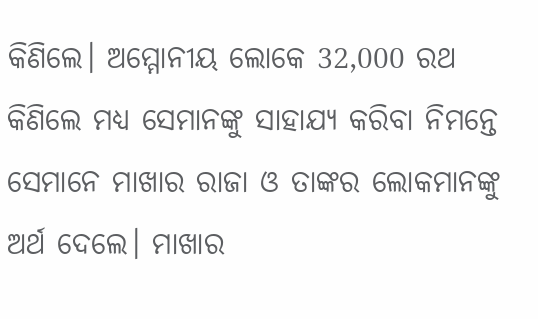କିଣିଲେ। ଅମ୍ମୋନୀୟ ଲୋକେ 32,000 ରଥ କିଣିଲେ ମଧ୍ୟ ସେମାନଙ୍କୁ ସାହାଯ୍ୟ କରିବା ନିମନ୍ତେ ସେମାନେ ମାଖାର ରାଜା ଓ ତାଙ୍କର ଲୋକମାନଙ୍କୁ ଅର୍ଥ ଦେଲେ। ମାଖାର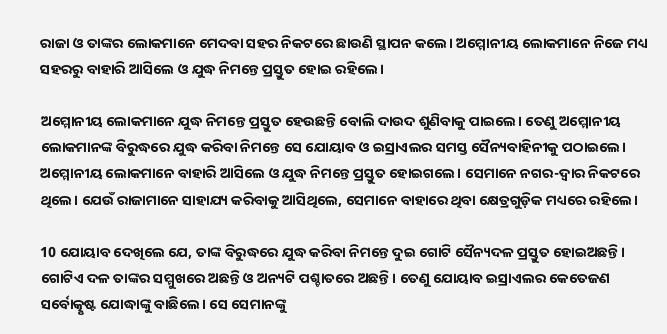ରାଜା ଓ ତାଙ୍କର ଲୋକମାନେ ମେଦବା ସହର ନିକଟରେ ଛାଉଣି ସ୍ଥାପନ କଲେ। ଅମ୍ମୋନୀୟ ଲୋକମାନେ ନିଜେ ମଧ୍ୟ ସହରରୁ ବାହାରି ଆସିଲେ ଓ ଯୁଦ୍ଧ ନିମନ୍ତେ ପ୍ରସ୍ତୁତ ହୋଇ ରହିଲେ।

ଅମ୍ମୋନୀୟ ଲୋକମାନେ ଯୁଦ୍ଧ ନିମନ୍ତେ ପ୍ରସ୍ତୁତ ହେଉଛନ୍ତି ବୋଲି ଦାଉଦ ଶୁଣିବାକୁ ପାଇଲେ। ତେଣୁ ଅମ୍ମୋନୀୟ ଲୋକମାନଙ୍କ ବିରୁଦ୍ଧରେ ଯୁଦ୍ଧ କରିବା ନିମନ୍ତେ ସେ ଯୋୟାବ ଓ ଇସ୍ରାଏଲର ସମସ୍ତ ସୈନ୍ୟବାହିନୀକୁ ପଠାଇଲେ। ଅମ୍ମୋନୀୟ ଲୋକମାନେ ବାହାରି ଆସିଲେ ଓ ଯୁଦ୍ଧ ନିମନ୍ତେ ପ୍ରସ୍ତୁତ ହୋଇଗଲେ। ସେମାନେ ନଗର-ଦ୍ୱାର ନିକଟରେ ଥିଲେ। ଯେଉଁ ରାଜାମାନେ ସାହାଯ୍ୟ କରିବାକୁ ଆସିଥିଲେ, ସେମାନେ ବାହାରେ ଥିବା କ୍ଷେତ୍ରଗୁଡ଼ିକ ମଧ୍ୟରେ ରହିଲେ।

10 ଯୋୟାବ ଦେଖିଲେ ଯେ, ତାଙ୍କ ବିରୁଦ୍ଧରେ ଯୁଦ୍ଧ କରିବା ନିମନ୍ତେ ଦୁଇ ଗୋଟି ସୈନ୍ୟଦଳ ପ୍ରସ୍ତୁତ ହୋଇଅଛନ୍ତି। ଗୋଟିଏ ଦଳ ତାଙ୍କର ସମ୍ମୁଖରେ ଅଛନ୍ତି ଓ ଅନ୍ୟଟି ପଶ୍ଚାତରେ ଅଛନ୍ତି। ତେଣୁ ଯୋୟାବ ଇସ୍ରାଏଲର କେତେଜଣ ସର୍ବୋତ୍କୃଷ୍ଟ ଯୋଦ୍ଧାଙ୍କୁ ବାଛିଲେ। ସେ ସେମାନଙ୍କୁ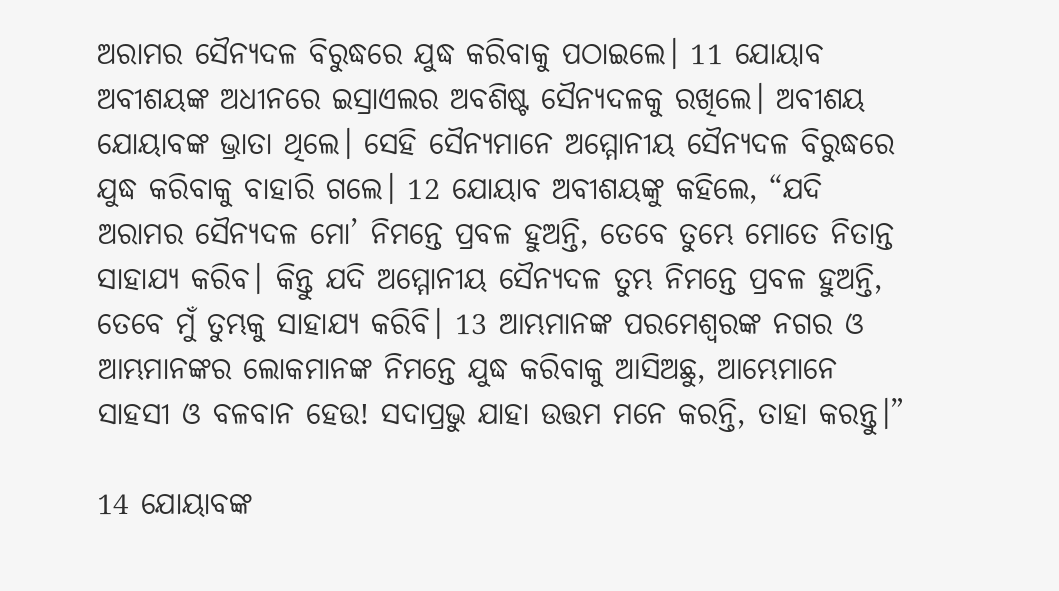ଅରାମର ସୈନ୍ୟଦଳ ବିରୁଦ୍ଧରେ ଯୁଦ୍ଧ କରିବାକୁ ପଠାଇଲେ। 11 ଯୋୟାବ ଅବୀଶୟଙ୍କ ଅଧୀନରେ ଇସ୍ରାଏଲର ଅବଶିଷ୍ଟ ସୈନ୍ୟଦଳକୁ ରଖିଲେ। ଅବୀଶୟ ଯୋୟାବଙ୍କ ଭ୍ରାତା ଥିଲେ। ସେହି ସୈନ୍ୟମାନେ ଅମ୍ମୋନୀୟ ସୈନ୍ୟଦଳ ବିରୁଦ୍ଧରେ ଯୁଦ୍ଧ କରିବାକୁ ବାହାରି ଗଲେ। 12 ଯୋୟାବ ଅବୀଶୟଙ୍କୁ କହିଲେ, “ଯଦି ଅରାମର ସୈନ୍ୟଦଳ ମୋ’ ନିମନ୍ତେ ପ୍ରବଳ ହୁଅନ୍ତି, ତେବେ ତୁମ୍ଭେ ମୋତେ ନିତାନ୍ତ ସାହାଯ୍ୟ କରିବ। କିନ୍ତୁ ଯଦି ଅମ୍ମୋନୀୟ ସୈନ୍ୟଦଳ ତୁମ୍ଭ ନିମନ୍ତେ ପ୍ରବଳ ହୁଅନ୍ତି, ତେବେ ମୁଁ ତୁମ୍ଭକୁ ସାହାଯ୍ୟ କରିବି। 13 ଆମ୍ଭମାନଙ୍କ ପରମେଶ୍ୱରଙ୍କ ନଗର ଓ ଆମ୍ଭମାନଙ୍କର ଲୋକମାନଙ୍କ ନିମନ୍ତେ ଯୁଦ୍ଧ କରିବାକୁ ଆସିଅଛୁ, ଆମ୍ଭେମାନେ ସାହସୀ ଓ ବଳବାନ ହେଉ! ସଦାପ୍ରଭୁ ଯାହା ଉତ୍ତମ ମନେ କରନ୍ତି, ତାହା କରନ୍ତୁ।”

14 ଯୋୟାବଙ୍କ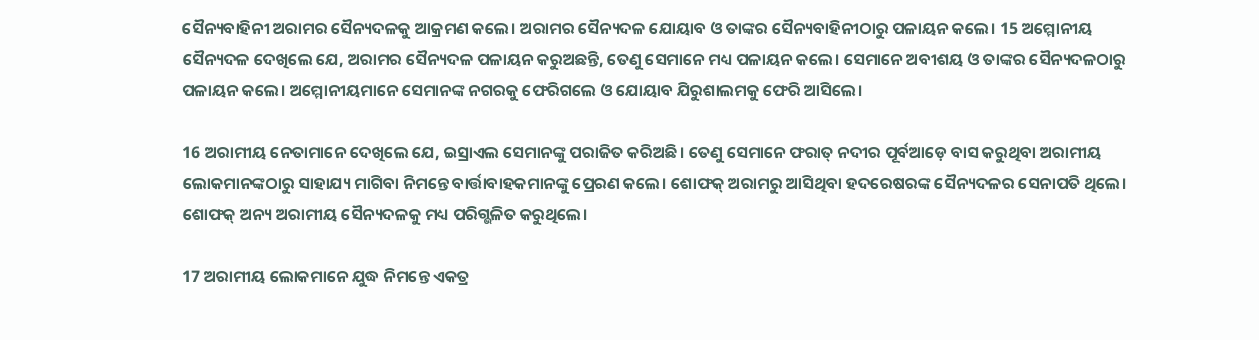ସୈନ୍ୟବାହିନୀ ଅରାମର ସୈନ୍ୟଦଳକୁ ଆକ୍ରମଣ କଲେ। ଅରାମର ସୈନ୍ୟଦଳ ଯୋୟାବ ଓ ତାଙ୍କର ସୈନ୍ୟବାହିନୀଠାରୁ ପଳାୟନ କଲେ। 15 ଅମ୍ମୋନୀୟ ସୈନ୍ୟଦଳ ଦେଖିଲେ ଯେ, ଅରାମର ସୈନ୍ୟଦଳ ପଳାୟନ କରୁଅଛନ୍ତି, ତେଣୁ ସେମାନେ ମଧ୍ୟ ପଳାୟନ କଲେ। ସେମାନେ ଅବୀଶୟ ଓ ତାଙ୍କର ସୈନ୍ୟଦଳଠାରୁ ପଳାୟନ କଲେ। ଅମ୍ମୋନୀୟମାନେ ସେମାନଙ୍କ ନଗରକୁ ଫେରିଗଲେ ଓ ଯୋୟାବ ଯିରୁଶାଲମକୁ ଫେରି ଆସିଲେ।

16 ଅରାମୀୟ ନେତାମାନେ ଦେଖିଲେ ଯେ, ଇସ୍ରାଏଲ ସେମାନଙ୍କୁ ପରାଜିତ କରିଅଛି। ତେଣୁ ସେମାନେ ଫରାତ୍ ନଦୀର ପୂର୍ବଆଡ଼େ ବାସ କରୁଥିବା ଅରାମୀୟ ଲୋକମାନଙ୍କଠାରୁ ସାହାଯ୍ୟ ମାଗିବା ନିମନ୍ତେ ବାର୍ତ୍ତାବାହକମାନଙ୍କୁ ପ୍ରେରଣ କଲେ। ଶୋଫକ୍ ଅରାମରୁ ଆସିଥିବା ହଦରେଷରଙ୍କ ସୈନ୍ୟଦଳର ସେନାପତି ଥିଲେ। ଶୋଫକ୍ ଅନ୍ୟ ଅରାମୀୟ ସୈନ୍ୟଦଳକୁ ମଧ୍ୟ ପରିଗ୍ଭଳିତ କରୁଥିଲେ।

17 ଅରାମୀୟ ଲୋକମାନେ ଯୁଦ୍ଧ ନିମନ୍ତେ ଏକତ୍ର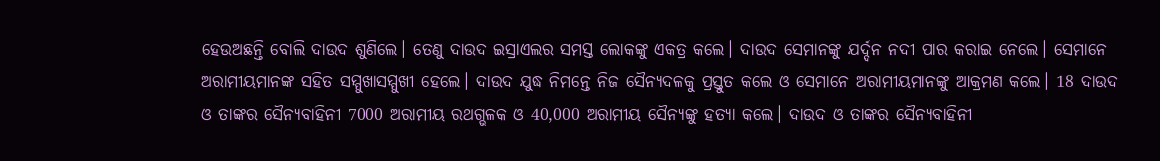ହେଉଅଛନ୍ତି ବୋଲି ଦାଉଦ ଶୁଣିଲେ। ତେଣୁ ଦାଉଦ ଇସ୍ରାଏଲର ସମସ୍ତ ଲୋକଙ୍କୁ ଏକତ୍ର କଲେ। ଦାଉଦ ସେମାନଙ୍କୁ ଯର୍ଦ୍ଦନ ନଦୀ ପାର କରାଇ ନେଲେ। ସେମାନେ ଅରାମୀୟମାନଙ୍କ ସହିତ ସମ୍ମୁଖାସମ୍ମୁଖୀ ହେଲେ। ଦାଉଦ ଯୁଦ୍ଧ ନିମନ୍ତେ ନିଜ ସୈନ୍ୟଦଳକୁ ପ୍ରସ୍ତୁତ କଲେ ଓ ସେମାନେ ଅରାମୀୟମାନଙ୍କୁ ଆକ୍ରମଣ କଲେ। 18 ଦାଉଦ ଓ ତାଙ୍କର ସୈନ୍ୟବାହିନୀ 7000 ଅରାମୀୟ ରଥଗ୍ଭଳକ ଓ 40,000 ଅରାମୀୟ ସୈନ୍ୟଙ୍କୁ ହତ୍ୟା କଲେ। ଦାଉଦ ଓ ତାଙ୍କର ସୈନ୍ୟବାହିନୀ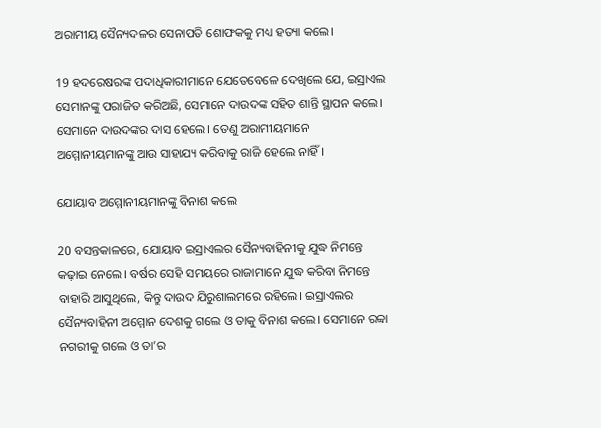ଅରାମୀୟ ସୈନ୍ୟଦଳର ସେନାପତି ଶୋଫକକୁ ମଧ୍ୟ ହତ୍ୟା କଲେ।

19 ହଦରେଷରଙ୍କ ପଦାଧିକାରୀମାନେ ଯେତେବେଳେ ଦେଖିଲେ ଯେ, ଇସ୍ରାଏଲ ସେମାନଙ୍କୁ ପରାଜିତ କରିଅଛି, ସେମାନେ ଦାଉଦଙ୍କ ସହିତ ଶାନ୍ତି ସ୍ଥାପନ କଲେ। ସେମାନେ ଦାଉଦଙ୍କର ଦାସ ହେଲେ। ତେଣୁ ଅରାମୀୟମାନେ ଅମ୍ମୋନୀୟମାନଙ୍କୁ ଆଉ ସାହାଯ୍ୟ କରିବାକୁ ରାଜି ହେଲେ ନାହିଁ।

ଯୋୟାବ ଅମ୍ମୋନୀୟମାନଙ୍କୁ ବିନାଶ କଲେ

20 ବସନ୍ତକାଳରେ, ଯୋୟାବ ଇସ୍ରାଏଲର ସୈନ୍ୟବାହିନୀକୁ ଯୁଦ୍ଧ ନିମନ୍ତେ କଢ଼ାଇ ନେଲେ। ବର୍ଷର ସେହି ସମୟରେ ରାଜାମାନେ ଯୁଦ୍ଧ କରିବା ନିମନ୍ତେ ବାହାରି ଆସୁଥିଲେ, କିନ୍ତୁ ଦାଉଦ ଯିରୁଶାଲମରେ ରହିଲେ। ଇସ୍ରାଏଲର ସୈନ୍ୟବାହିନୀ ଅମ୍ମୋନ ଦେଶକୁ ଗଲେ ଓ ତାକୁ ବିନାଶ କଲେ। ସେମାନେ ରବ୍ବା ନଗରୀକୁ ଗଲେ ଓ ତା’ର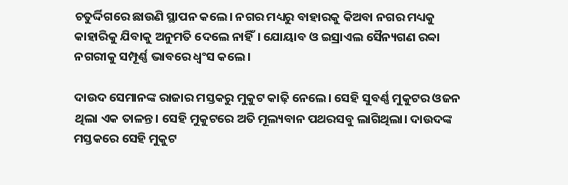ଚତୁର୍ଦ୍ଦିଗରେ ଛାଉଣି ସ୍ଥାପନ କଲେ। ନଗର ମଧ୍ୟରୁ ବାହାରକୁ କିଅବା ନଗର ମଧ୍ୟକୁ କାହାରିକୁ ଯିବାକୁ ଅନୁମତି ଦେଲେ ନାହିଁ। ଯୋୟାବ ଓ ଇସ୍ରାଏଲ ସୈନ୍ୟଗଣ ରବ୍ବା ନଗରୀକୁ ସମ୍ପୂର୍ଣ୍ଣ ଭାବରେ ଧ୍ୱଂସ କଲେ।

ଦାଉଦ ସେମାନଙ୍କ ରାଜାର ମସ୍ତକରୁ ମୁକୁଟ କାଢ଼ି ନେଲେ। ସେହି ସୁବର୍ଣ୍ଣ ମୁକୁଟର ଓଜନ ଥିଲା ଏକ ତାଳନ୍ତ। ସେହି ମୁକୁଟରେ ଅତି ମୂଲ୍ୟବାନ ପଥରସବୁ ଲାଗିଥିଲା। ଦାଉଦଙ୍କ ମସ୍ତକରେ ସେହି ମୁକୁଟ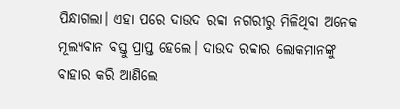ପିନ୍ଧାଗଲା। ଏହା ପରେ ଦାଉଦ ରବ୍ବା ନଗରୀରୁ ମିଳିଥିବା ଅନେକ ମୂଲ୍ୟବାନ ବସ୍ତୁ ପ୍ରାପ୍ତ ହେଲେ। ଦାଉଦ ରବ୍ବାର ଲୋକମାନଙ୍କୁ ବାହାର କରି ଆଣିଲେ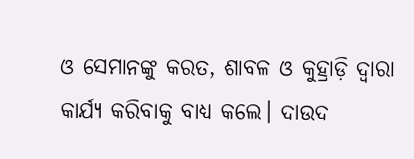ଓ ସେମାନଙ୍କୁ କରତ, ଶାବଳ ଓ କୁହ୍ରାଡ଼ି ଦ୍ୱାରା କାର୍ଯ୍ୟ କରିବାକୁ ବାଧ୍ୟ କଲେ। ଦାଉଦ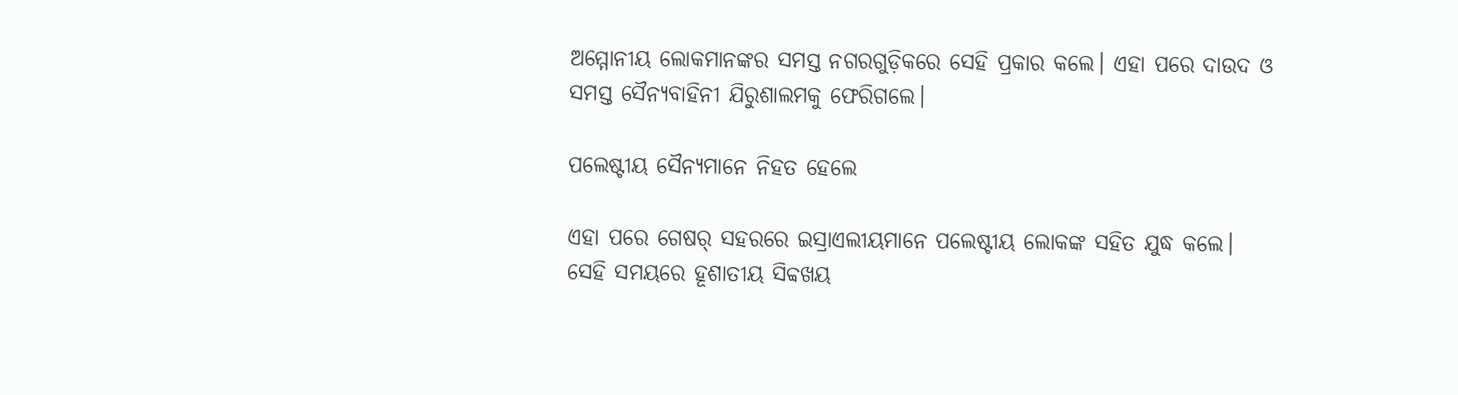ଅମ୍ମୋନୀୟ ଲୋକମାନଙ୍କର ସମସ୍ତ ନଗରଗୁଡ଼ିକରେ ସେହି ପ୍ରକାର କଲେ। ଏହା ପରେ ଦାଉଦ ଓ ସମସ୍ତ ସୈନ୍ୟବାହିନୀ ଯିରୁଶାଲମକୁ ଫେରିଗଲେ।

ପଲେଷ୍ଟୀୟ ସୈନ୍ୟମାନେ ନିହତ ହେଲେ

ଏହା ପରେ ଗେଷର୍ ସହରରେ ଇସ୍ରାଏଲୀୟମାନେ ପଲେଷ୍ଟୀୟ ଲୋକଙ୍କ ସହିତ ଯୁଦ୍ଧ କଲେ। ସେହି ସମୟରେ ହୂଶାତୀୟ ସିବ୍ବଖୟ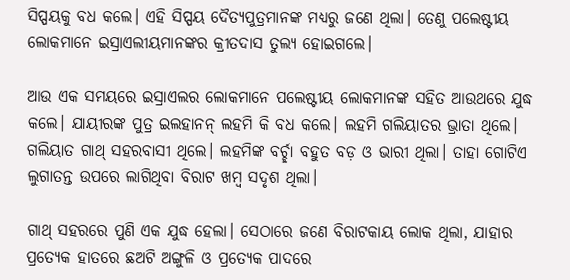ସିପ୍ପୟକୁ ବଧ କଲେ। ଏହି ସିପ୍ପୟ ଦୈତ୍ୟପୁତ୍ରମାନଙ୍କ ମଧ୍ୟରୁ ଜଣେ ଥିଲା। ତେଣୁ ପଲେଷ୍ଟୀୟ ଲୋକମାନେ ଇସ୍ରାଏଲୀୟମାନଙ୍କର କ୍ରୀତଦାସ ତୁଲ୍ୟ ହୋଇଗଲେ।

ଆଉ ଏକ ସମୟରେ ଇସ୍ରାଏଲର ଲୋକମାନେ ପଲେଷ୍ଟୀୟ ଲୋକମାନଙ୍କ ସହିତ ଆଉଥରେ ଯୁଦ୍ଧ କଲେ। ଯାୟୀରଙ୍କ ପୁତ୍ର ଇଲହାନନ୍ ଲହମି କି ବଧ କଲେ। ଲହମି ଗଲିୟାତର ଭ୍ରାତା ଥିଲେ। ଗଲିୟାତ ଗାଥ୍ ସହରବାସୀ ଥିଲେ। ଲହମିଙ୍କ ବର୍ଚ୍ଛା ବହୁତ ବଡ଼ ଓ ଭାରୀ ଥିଲା। ତାହା ଗୋଟିଏ ଲୁଗାତନ୍ତ ଉପରେ ଲାଗିଥିବା ବିରାଟ ଖମ୍ବ ସଦୃଶ ଥିଲା।

ଗାଥ୍ ସହରରେ ପୁଣି ଏକ ଯୁଦ୍ଧ ହେଲା। ସେଠାରେ ଜଣେ ବିରାଟକାୟ ଲୋକ ଥିଲା, ଯାହାର ପ୍ରତ୍ୟେକ ହାତରେ ଛଅଟି ଅଙ୍ଗୁଳି ଓ ପ୍ରତ୍ୟେକ ପାଦରେ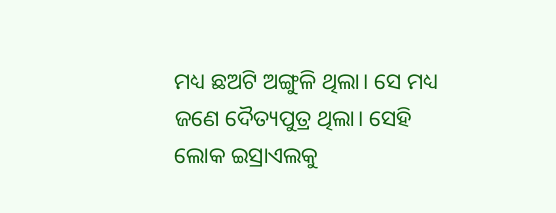ମଧ୍ୟ ଛଅଟି ଅଙ୍ଗୁଳି ଥିଲା। ସେ ମଧ୍ୟ ଜଣେ ଦୈତ୍ୟପୁତ୍ର ଥିଲା। ସେହି ଲୋକ ଇସ୍ରାଏଲକୁ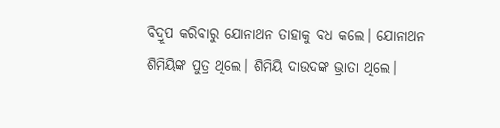ବିଦ୍ରୂପ କରିବାରୁ ଯୋନାଥନ ତାହାକୁ ବଧ କଲେ। ଯୋନାଥନ ଶିମିୟିଙ୍କ ପୁତ୍ର ଥିଲେ। ଶିମିୟି ଦାଉଦଙ୍କ ଭ୍ରାତା ଥିଲେ।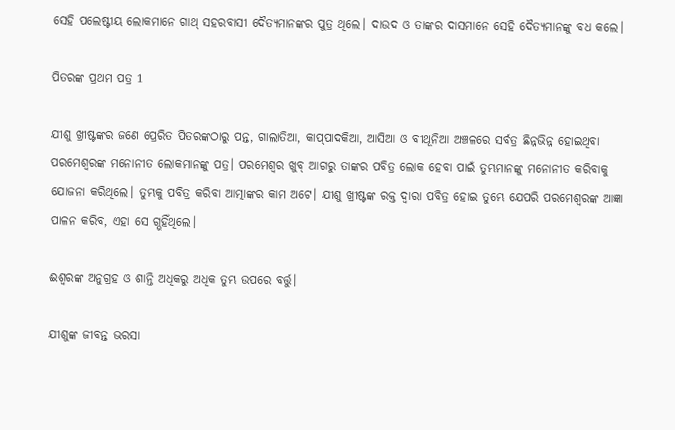ସେହି ପଲେଷ୍ଟୀୟ ଲୋକମାନେ ଗାଥ୍ ସହରବାସୀ ଦୈତ୍ୟମାନଙ୍କର ପୁତ୍ର ଥିଲେ। ଦାଉଦ ଓ ତାଙ୍କର ଦାସମାନେ ସେହି ଦୈତ୍ୟମାନଙ୍କୁ ବଧ କଲେ।

ପିତରଙ୍କ ପ୍ରଥମ ପତ୍ର 1

ଯୀଶୁ ଖ୍ରୀଷ୍ଟଙ୍କର ଜଣେ ପ୍ରେରିତ ପିତରଙ୍କଠାରୁ ପନ୍ତ, ଗାଲାତିଆ, କା‌ପ୍‌ପାଦକିଆ, ଆସିଆ ଓ ବୀଥୂନିଆ ଅଞ୍ଚଳରେ ସର୍ବତ୍ର ଛିନ୍ନଭିନ୍ନ ହୋଇଥିବା ପରମେଶ୍ୱରଙ୍କ ମନୋନୀତ ଲୋକମାନଙ୍କୁ ପତ୍ର। ପରମେଶ୍ୱର ଖୁବ୍ ଆଗରୁ ତାଙ୍କର ପବିତ୍ର ଲୋକ ହେବା ପାଇଁ ତୁମ୍ଭମାନଙ୍କୁ ମନୋନୀତ କରିବାକୁ ଯୋଜନା କରିଥିଲେ। ତୁମ୍ଭକୁ ପବିତ୍ର କରିବା ଆତ୍ମାଙ୍କର କାମ ଅଟେ। ଯୀଶୁ ଖ୍ରୀଷ୍ଟଙ୍କ ରକ୍ତ ଦ୍ୱାରା ପବିତ୍ର ହୋଇ ତୁମ୍ଭେ ଯେପରି ପରମେଶ୍ୱରଙ୍କ ଆଜ୍ଞା ପାଳନ କରିବ, ଏହା ସେ ଗ୍ଭହିଁଥିଲେ।

ଈଶ୍ୱରଙ୍କ ଅନୁଗ୍ରହ ଓ ଶାନ୍ତି ଅଧିକରୁ ଅଧିକ ତୁମ୍ଭ ଉପରେ ବର୍ତ୍ତୁ।

ଯୀଶୁଙ୍କ ଜୀବନ୍ତ ଭରସା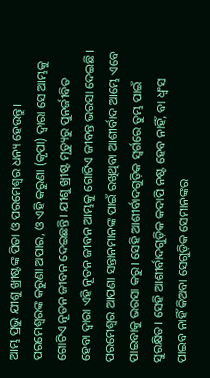ଆମ୍ଭ ପ୍ରଭୁ ଯୀଶୁ ଖ୍ରୀଷ୍ଟଙ୍କ ପିତା ଓ ପରମେଶ୍ୱର ଧନ୍ୟ ହେଉନ୍ତୁ। ପରମେଶ୍ୱରଙ୍କ କରୁଣା ଅପାର, ଓ ଏହି କରୁଣା (କୃପା) ଦ୍ୱାରା ସେ ଆମ୍ଭକୁ ଗୋଟିଏ ନୂତନ ଜୀବନ ଦେଇଛନ୍ତି। ଯୀଶୁ ଖ୍ରୀଷ୍ଟ ମୃତ୍ୟୁରୁ ପୁନର୍ଜୀବିତ ହେବା ଦ୍ୱାରା ଏହି ନୂତନ ଜୀବନ ଆମ୍ଭକୁ ଗୋଟିଏ ଜୀବନ୍ତ ଭରସା ଦେଇଛି। ପରମେଶ୍ୱର ଆପଣା ସନ୍ତାନମାନଙ୍କ ପାଇଁ ରଖିଥିବା ଆଶୀର୍ବାଦ ଆମ୍ଭେ ଏବେ ପାଇବାକୁ ଭରସା କରୁ। ସେହି ଆଶୀର୍ବାଦଗୁଡ଼ିକ ସ୍ୱର୍ଗରେ ତୁମ୍ଭ ପାଇଁ ସୁରକ୍ଷିତ। ସେହି ଆଶୀର୍ବାଦଗୁଡ଼ିକ କଦାପି ନଷ୍ଟ ହେବ ନାହିଁ, ବା ଧ୍ୱଂସ ପାଇବ ନାହିଁ କିଅବା ସେଗୁଡ଼ିକ ସେମାନଙ୍କର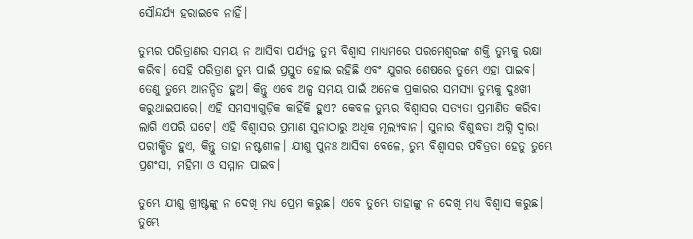ସୌନ୍ଦର୍ଯ୍ୟ ହରାଇବେ ନାହିଁ।

ତୁମ୍ଭର ପରିତ୍ରାଣର ସମୟ ନ ଆସିବା ପର୍ଯ୍ୟନ୍ତ ତୁମ୍ଭ ବିଶ୍ୱାସ ମାଧ୍ୟମରେ ପରମେଶ୍ୱରଙ୍କ ଶକ୍ତି ତୁମ୍ଭକୁ ରକ୍ଷା କରିବ। ସେହି ପରିତ୍ରାଣ ତୁମ୍ଭ ପାଇଁ ପ୍ରସ୍ତୁତ ହୋଇ ରହିଛି ଏବଂ ଯୁଗର ଶେଷରେ ତୁମ୍ଭେ ଏହା ପାଇବ। ତେଣୁ ତୁମ୍ଭେ ଆନନ୍ଦିତ ହୁଅ। କିନ୍ତୁ ଏବେ ଅଳ୍ପ ସମୟ ପାଇଁ ଅନେକ ପ୍ରକାରର ସମସ୍ୟା ତୁମ୍ଭକୁ ଦୁଃଖୀ କରୁଥାଇପାରେ। ଏହି ସମସ୍ୟାଗୁଡ଼ିକ କାହିଁକି ହୁଏ? କେବଳ ତୁମ୍ଭର ବିଶ୍ୱାସର ସତ୍ୟତା ପ୍ରମାଣିତ କରିବା ଲାଗି ଏପରି ଘଟେ। ଏହି ବିଶ୍ୱାସର ପ୍ରମାଣ ସୁନାଠାରୁ ଅଧିକ ମୂଲ୍ୟବାନ। ସୁନାର ବିଶୁଦ୍ଧତା ଅଗ୍ନି ଦ୍ୱାରା ପରୀକ୍ଷିତ ହୁଏ, କିନ୍ତୁ ତାହା ନଷ୍ଟଶୀଳ। ଯୀଶୁ ପୁନଃ ଆସିବା ବେଳେ, ତୁମ୍ଭ ବିଶ୍ୱାସର ପବିତ୍ରତା ହେତୁ ତୁମ୍ଭେ ପ୍ରଶଂସା, ମହିମା ଓ ସମ୍ମାନ ପାଇବ।

ତୁମ୍ଭେ ଯୀଶୁ ଖ୍ରୀଷ୍ଟଙ୍କୁ ନ ଦେଖି ମଧ୍ୟ ପ୍ରେମ କରୁଛ। ଏବେ ତୁମ୍ଭେ ତାହାଙ୍କୁ ନ ଦେଖି ମଧ୍ୟ ବିଶ୍ୱାସ କରୁଛ। ତୁମ୍ଭେ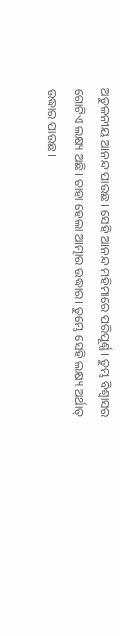ଅତୁଳନୀୟ ଆନନ୍ଦ ପାଉଛ। ସେହି ଆନନ୍ଦ ମହିମାରେ ପରିପୂର୍ଣ୍ଣ। ତୁମ୍ଭ ବିଶ୍ୱାସର ଗୋଟିଏ ଲକ୍ଷ୍ୟ ଅଛି। ତାହା ହେଲା ଆତ୍ମାର ଉଦ୍ଧାର। ତୁମ୍ଭେ ସେହି ଲକ୍ଷ୍ୟ ଅର୍ଥାତ୍ ଉଦ୍ଧାର ପାଉଛ।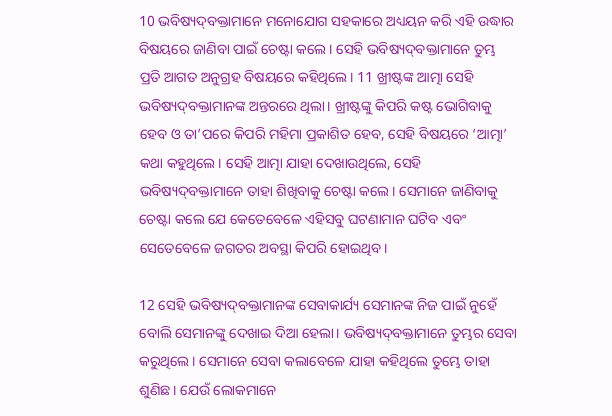10 ଭବିଷ୍ୟ‌‌ଦ୍‌‌‌‌ବକ୍ତାମାନେ ମନୋଯୋଗ ସହକାରେ ଅଧ୍ୟୟନ କରି ଏହି ଉଦ୍ଧାର ବିଷୟରେ ଜାଣିବା ପାଇଁ ଚେଷ୍ଟା କଲେ। ସେହି ଭବିଷ୍ୟ‌‌ଦ୍‌‌‌‌ବକ୍ତାମାନେ ତୁମ୍ଭ ପ୍ରତି ଆଗତ ଅନୁଗ୍ରହ ବିଷୟରେ କହିଥିଲେ। 11 ଖ୍ରୀଷ୍ଟଙ୍କ ଆତ୍ମା ସେହି ଭବିଷ୍ୟ‌‌ଦ୍‌‌‌‌ବକ୍ତାମାନଙ୍କ ଅନ୍ତରରେ ଥିଲା। ଖ୍ରୀଷ୍ଟଙ୍କୁ କିପରି କଷ୍ଟ ଭୋଗିବାକୁ ହେବ ଓ ତା’ପରେ କିପରି ମହିମା ପ୍ରକାଶିତ ହେବ, ସେହି ବିଷୟରେ ‘ଆତ୍ମା’ କଥା କହୁଥିଲେ। ସେହି ଆତ୍ମା ଯାହା ଦେଖାଉଥିଲେ, ସେହି ଭବିଷ୍ୟ‌‌ଦ୍‌‌‌‌ବକ୍ତାମାନେ ତାହା ଶିଖିବାକୁ ଚେଷ୍ଟା କଲେ। ସେମାନେ ଜାଣିବାକୁ ଚେଷ୍ଟା କଲେ ଯେ କେତେବେଳେ ଏହିସବୁ ଘଟଣାମାନ ଘଟିବ ଏବଂ ସେତେବେଳେ ଜଗତର ଅବସ୍ଥା କିପରି ହୋଇଥିବ।

12 ସେହି ଭବିଷ୍ୟ‌‌ଦ୍‌‌‌‌ବକ୍ତାମାନଙ୍କ ସେବାକାର୍ଯ୍ୟ ସେମାନଙ୍କ ନିଜ ପାଇଁ ନୁହେଁ ବୋଲି ସେମାନଙ୍କୁ ଦେଖାଇ ଦିଆ ହେଲା। ଭବିଷ୍ୟ‌‌ଦ୍‌‌‌‌ବକ୍ତାମାନେ ତୁମ୍ଭର ସେବା କରୁଥିଲେ। ସେମାନେ ସେବା କଲାବେଳେ ଯାହା କହିଥିଲେ ତୁମ୍ଭେ ତାହା ଶୁଣିଛ। ଯେଉଁ ଲୋକମାନେ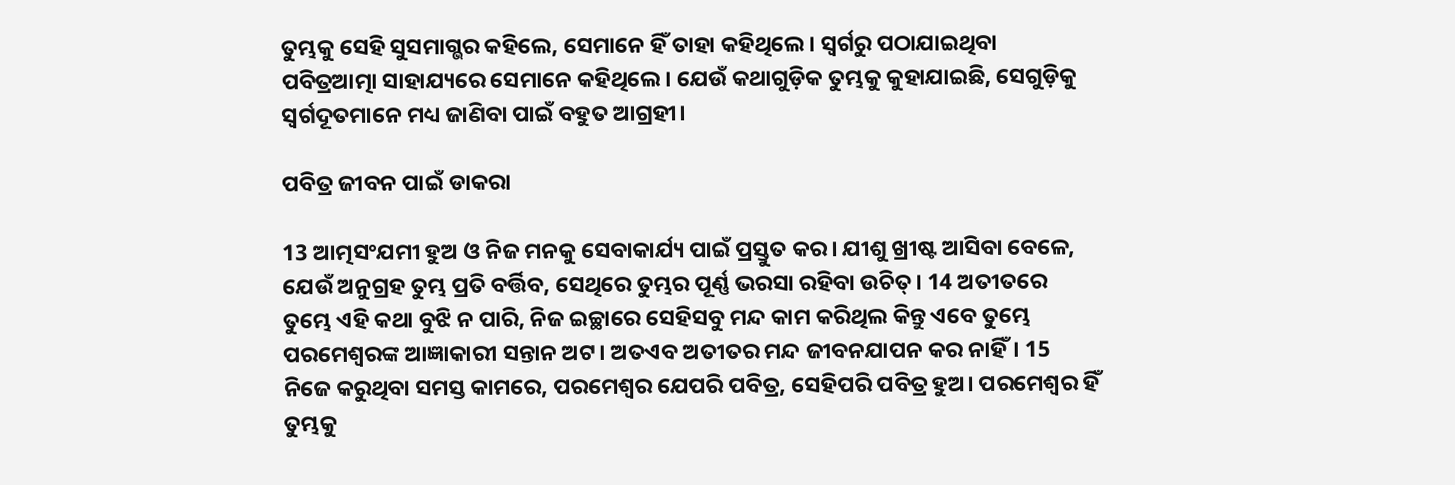ତୁମ୍ଭକୁ ସେହି ସୁସମାଗ୍ଭର କହିଲେ, ସେମାନେ ହିଁ ତାହା କହିଥିଲେ। ସ୍ୱର୍ଗରୁ ପଠାଯାଇଥିବା ପବିତ୍ରଆତ୍ମା ସାହାଯ୍ୟରେ ସେମାନେ କହିଥିଲେ। ଯେଉଁ କଥାଗୁଡ଼ିକ ତୁମ୍ଭକୁ କୁହାଯାଇଛି, ସେଗୁଡ଼ିକୁ ସ୍ୱର୍ଗଦୂତମାନେ ମଧ୍ୟ ଜାଣିବା ପାଇଁ ବହୁତ ଆଗ୍ରହୀ।

ପବିତ୍ର ଜୀବନ ପାଇଁ ଡାକରା

13 ଆତ୍ମସଂଯମୀ ହୁଅ ଓ ନିଜ ମନକୁ ସେବାକାର୍ଯ୍ୟ ପାଇଁ ପ୍ରସ୍ତୁତ କର। ଯୀଶୁ ଖ୍ରୀଷ୍ଟ ଆସିବା ବେଳେ, ଯେଉଁ ଅନୁଗ୍ରହ ତୁମ୍ଭ ପ୍ରତି ବର୍ତ୍ତିବ, ସେଥିରେ ତୁମ୍ଭର ପୂର୍ଣ୍ଣ ଭରସା ରହିବା ଉଚିତ୍। 14 ଅତୀତରେ ତୁମ୍ଭେ ଏହି କଥା ବୁଝି ନ ପାରି, ନିଜ ଇଚ୍ଛାରେ ସେହିସବୁ ମନ୍ଦ କାମ କରିଥିଲ କିନ୍ତୁ ଏବେ ତୁମ୍ଭେ ପରମେଶ୍ୱରଙ୍କ ଆଜ୍ଞାକାରୀ ସନ୍ତାନ ଅଟ। ଅତଏବ ଅତୀତର ମନ୍ଦ ଜୀବନଯାପନ କର ନାହିଁ। 15 ନିଜେ କରୁଥିବା ସମସ୍ତ କାମରେ, ପରମେଶ୍ୱର ଯେପରି ପବିତ୍ର, ସେହିପରି ପବିତ୍ର ହୁଅ। ପରମେଶ୍ୱର ହିଁ ତୁମ୍ଭକୁ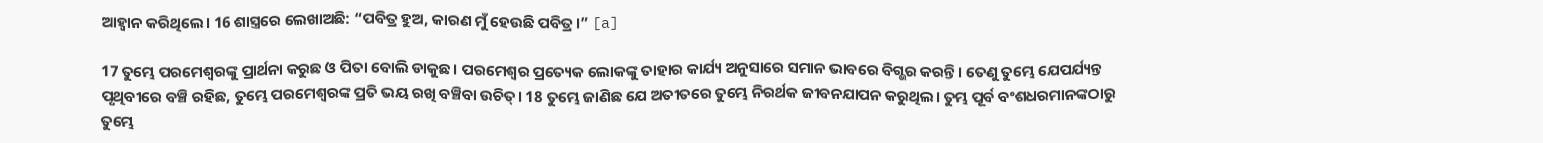ଆହ୍ୱାନ କରିଥିଲେ। 16 ଶାସ୍ତ୍ରରେ ଲେଖାଅଛି: “ପବିତ୍ର ହୁଅ, କାରଣ ମୁଁ ହେଉଛି ପବିତ୍ର।” [a]

17 ତୁମ୍ଭେ ପରମେଶ୍ୱରଙ୍କୁ ପ୍ରାର୍ଥନା କରୁଛ ଓ ପିତା ବୋଲି ଡାକୁଛ। ପରମେଶ୍ୱର ପ୍ରତ୍ୟେକ ଲୋକଙ୍କୁ ତାହାର କାର୍ଯ୍ୟ ଅନୁସାରେ ସମାନ ଭାବରେ ବିଗ୍ଭର କରନ୍ତି। ତେଣୁ ତୁମ୍ଭେ ଯେପର୍ଯ୍ୟନ୍ତ ପୃଥିବୀରେ ବଞ୍ଚି ରହିଛ, ତୁମ୍ଭେ ପରମେଶ୍ୱରଙ୍କ ପ୍ରତି ଭୟ ରଖି ବଞ୍ଚିବା ଉଚିତ୍। 18 ତୁମ୍ଭେ ଜାଣିଛ ଯେ ଅତୀତରେ ତୁମ୍ଭେ ନିରର୍ଥକ ଜୀବନଯାପନ କରୁଥିଲ। ତୁମ୍ଭ ପୂର୍ବ ବଂଶଧରମାନଙ୍କଠାରୁ ତୁମ୍ଭେ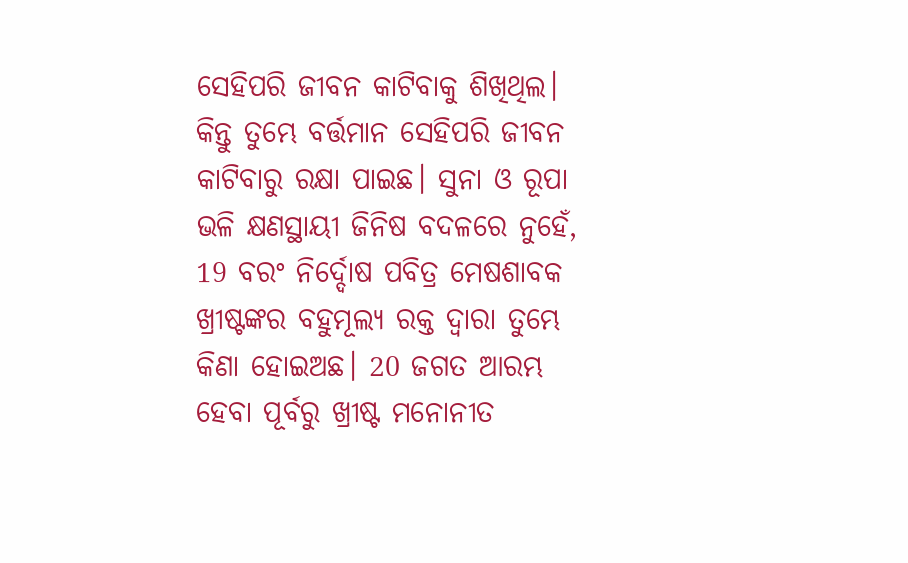ସେହିପରି ଜୀବନ କାଟିବାକୁ ଶିଖିଥିଲ। କିନ୍ତୁ ତୁମ୍ଭେ ବର୍ତ୍ତମାନ ସେହିପରି ଜୀବନ କାଟିବାରୁ ରକ୍ଷା ପାଇଛ। ସୁନା ଓ ରୂପା ଭଳି କ୍ଷଣସ୍ଥାୟୀ ଜିନିଷ ବଦଳରେ ନୁହେଁ, 19 ବରଂ ନିର୍ଦ୍ଦୋଷ ପବିତ୍ର ମେଷଶାବକ ଖ୍ରୀଷ୍ଟଙ୍କର ବହୁମୂଲ୍ୟ ରକ୍ତ ଦ୍ୱାରା ତୁମ୍ଭେ କିଣା ହୋଇଅଛ। 20 ଜଗତ ଆରମ୍ଭ ହେବା ପୂର୍ବରୁ ଖ୍ରୀଷ୍ଟ ମନୋନୀତ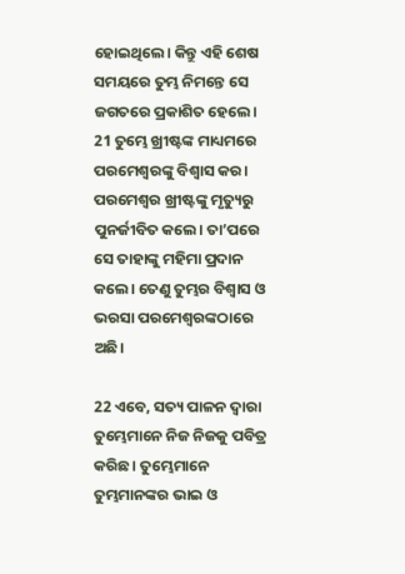ହୋଇଥିଲେ। କିନ୍ତୁ ଏହି ଶେଷ ସମୟରେ ତୁମ୍ଭ ନିମନ୍ତେ ସେ ଜଗତରେ ପ୍ରକାଶିତ ହେଲେ। 21 ତୁମ୍ଭେ ଖ୍ରୀଷ୍ଟଙ୍କ ମାଧ୍ୟମରେ ପରମେଶ୍ୱରଙ୍କୁ ବିଶ୍ୱାସ କର। ପରମେଶ୍ୱର ଖ୍ରୀଷ୍ଟଙ୍କୁ ମୃତ୍ୟୁରୁ ପୁନର୍ଜୀବିତ କଲେ। ତା’ପରେ ସେ ତାହାଙ୍କୁ ମହିମା ପ୍ରଦାନ କଲେ। ତେଣୁ ତୁମ୍ଭର ବିଶ୍ୱାସ ଓ ଭରସା ପରମେଶ୍ୱରଙ୍କଠାରେ ଅଛି।

22 ଏବେ, ସତ୍ୟ ପାଳନ ଦ୍ୱାରା ତୁମ୍ଭେମାନେ ନିଜ ନିଜକୁ ପବିତ୍ର କରିଛ। ତୁମ୍ଭେମାନେ ତୁମ୍ଭମାନଙ୍କର ଭାଇ ଓ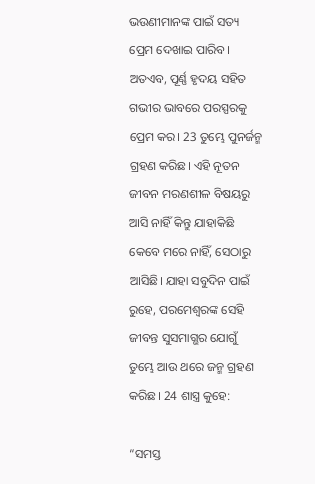ଭଉଣୀମାନଙ୍କ ପାଇଁ ସତ୍ୟ ପ୍ରେମ ଦେଖାଇ ପାରିବ। ଅତଏବ, ପୂର୍ଣ୍ଣ ହୃଦୟ ସହିତ ଗଭୀର ଭାବରେ ପରସ୍ପରକୁ ପ୍ରେମ କର। 23 ତୁମ୍ଭେ ପୁନର୍ଜନ୍ମ ଗ୍ରହଣ କରିଛ। ଏହି ନୂତନ ଜୀବନ ମରଣଶୀଳ ବିଷୟରୁ ଆସି ନାହିଁ କିନ୍ତୁ ଯାହାକିଛି କେବେ ମରେ ନାହିଁ, ସେଠାରୁ ଆସିଛି। ଯାହା ସବୁଦିନ ପାଇଁ ରୁହେ, ପରମେଶ୍ୱରଙ୍କ ସେହି ଜୀବନ୍ତ ସୁସମାଗ୍ଭର ଯୋଗୁଁ ତୁମ୍ଭେ ଆଉ ଥରେ ଜନ୍ମ ଗ୍ରହଣ କରିଛ। 24 ଶାସ୍ତ୍ର କୁହେ:

“ସମସ୍ତ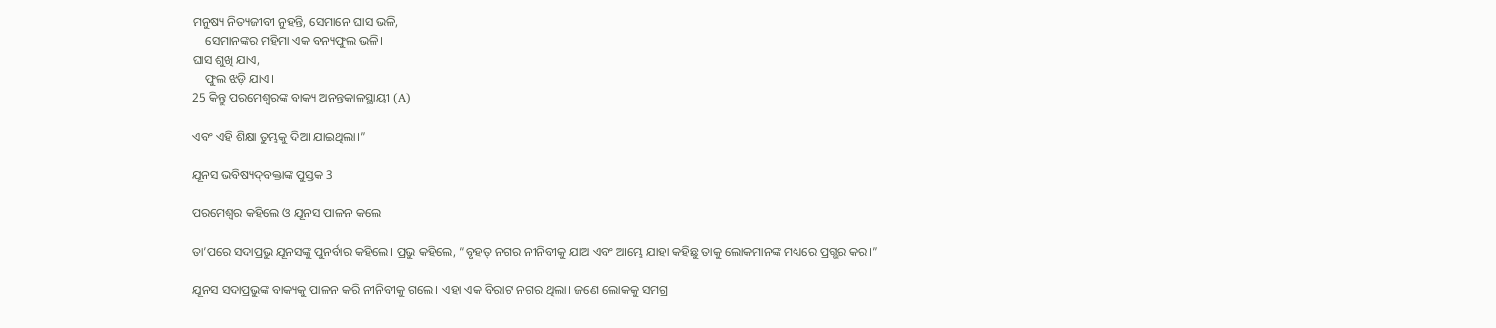ମନୁଷ୍ୟ ନିତ୍ୟଜୀବୀ ନୁହନ୍ତି, ସେମାନେ ଘାସ ଭଳି,
    ସେମାନଙ୍କର ମହିମା ଏକ ବନ୍ୟଫୁଲ ଭଳି।
ଘାସ ଶୁଖି ଯାଏ,
    ଫୁଲ ଝଡ଼ି ଯାଏ।
25 କିନ୍ତୁ ପରମେଶ୍ୱରଙ୍କ ବାକ୍ୟ ଅନନ୍ତକାଳସ୍ଥାୟୀ (A)

ଏବଂ ଏହି ଶିକ୍ଷା ତୁମ୍ଭକୁ ଦିଆ ଯାଇଥିଲା।”

ଯୂନସ ଭବିଷ୍ୟ‌ଦ୍‌ବକ୍ତାଙ୍କ ପୁସ୍ତକ 3

ପରମେଶ୍ୱର କହିଲେ ଓ ଯୂନସ ପାଳନ କଲେ

ତା’ପରେ ସଦାପ୍ରଭୁ ଯୂନସଙ୍କୁ ପୁନର୍ବାର କହିଲେ। ପ୍ରଭୁ କହିଲେ, “ବୃହତ୍ ନଗର ନୀନିବୀକୁ ଯାଅ ଏବଂ ଆମ୍ଭେ ଯାହା କହିଛୁ ତାକୁ ଲୋକମାନଙ୍କ ମଧ୍ୟରେ ପ୍ରଗ୍ଭର କର।”

ଯୂନସ ସଦାପ୍ରଭୁଙ୍କ ବାକ୍ୟକୁ ପାଳନ କରି ନୀନିବୀକୁ ଗଲେ। ଏହା ଏକ ବିରାଟ ନଗର ଥିଲା। ଜଣେ ଲୋକକୁ ସମଗ୍ର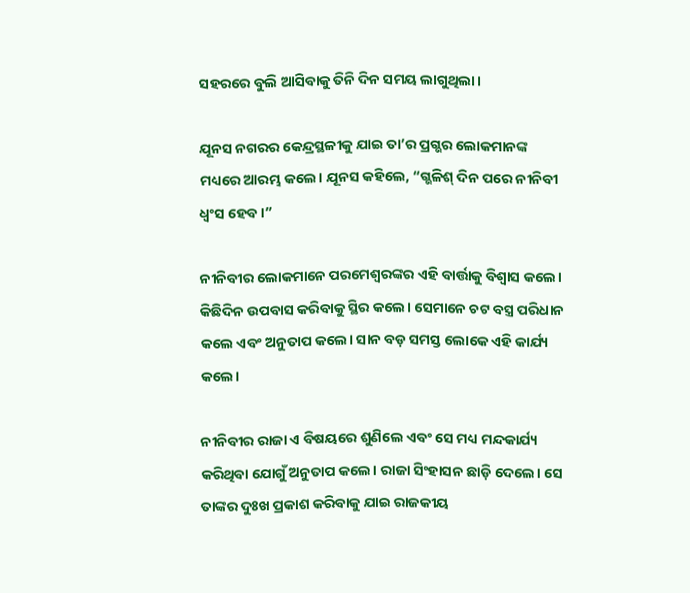ସହରରେ ବୁଲି ଆସିବାକୁ ତିନି ଦିନ ସମୟ ଲାଗୁଥିଲା।

ଯୂନସ ନଗରର କେନ୍ଦ୍ରସ୍ଥଳୀକୁ ଯାଇ ତା’ର ପ୍ରଗ୍ଭର ଲୋକମାନଙ୍କ ମଧ୍ୟରେ ଆରମ୍ଭ କଲେ। ଯୂନସ କହିଲେ, “ଗ୍ଭଳିଶ୍ ଦିନ ପରେ ନୀନିବୀ ଧ୍ୱଂସ ହେବ।”

ନୀନିବୀର ଲୋକମାନେ ପରମେଶ୍ୱରଙ୍କର ଏହି ବାର୍ତ୍ତାକୁ ବିଶ୍ୱାସ କଲେ। କିଛିଦିନ ଉପବାସ କରିବାକୁ ସ୍ଥିର କଲେ। ସେମାନେ ଚଟ ବସ୍ତ୍ର ପରିଧାନ କଲେ ଏବଂ ଅନୁତାପ କଲେ। ସାନ ବଡ଼ ସମସ୍ତ ଲୋକେ ଏହି କାର୍ଯ୍ୟ କଲେ।

ନୀନିବୀର ରାଜା ଏ ବିଷୟରେ ଶୁଣିଲେ ଏବଂ ସେ ମଧ୍ୟ ମନ୍ଦକାର୍ଯ୍ୟ କରିଥିବା ଯୋଗୁଁ ଅନୁତାପ କଲେ। ରାଜା ସିଂହାସନ ଛାଡ଼ି ଦେଲେ। ସେ ତାଙ୍କର ଦୁଃଖ ପ୍ରକାଶ କରିବାକୁ ଯାଇ ରାଜକୀୟ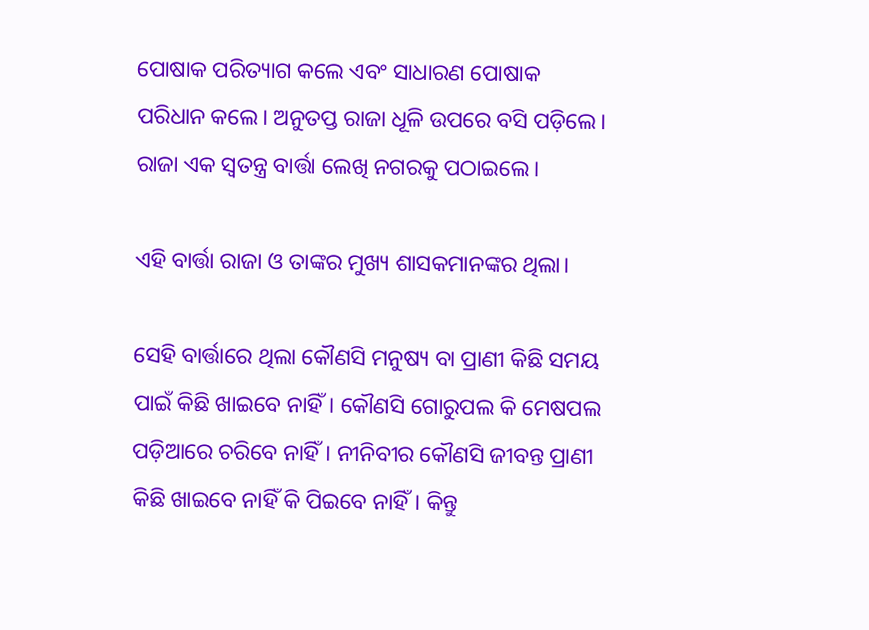ପୋଷାକ ପରିତ୍ୟାଗ କଲେ ଏବଂ ସାଧାରଣ ପୋଷାକ ପରିଧାନ କଲେ। ଅନୁତପ୍ତ ରାଜା ଧୂଳି ଉପରେ ବସି ପଡ଼ିଲେ। ରାଜା ଏକ ସ୍ୱତନ୍ତ୍ର ବାର୍ତ୍ତା ଲେଖି ନଗରକୁ ପଠାଇଲେ।

ଏହି ବାର୍ତ୍ତା ରାଜା ଓ ତାଙ୍କର ମୁଖ୍ୟ ଶାସକମାନଙ୍କର ଥିଲା।

ସେହି ବାର୍ତ୍ତାରେ ଥିଲା କୌଣସି ମନୁଷ୍ୟ ବା ପ୍ରାଣୀ କିଛି ସମୟ ପାଇଁ କିଛି ଖାଇବେ ନାହିଁ। କୌଣସି ଗୋରୁପଲ କି ମେଷପଲ ପଡ଼ିଆରେ ଚରିବେ ନାହିଁ। ନୀନିବୀର କୌଣସି ଜୀବନ୍ତ ପ୍ରାଣୀ କିଛି ଖାଇବେ ନାହିଁ କି ପିଇବେ ନାହିଁ। କିନ୍ତୁ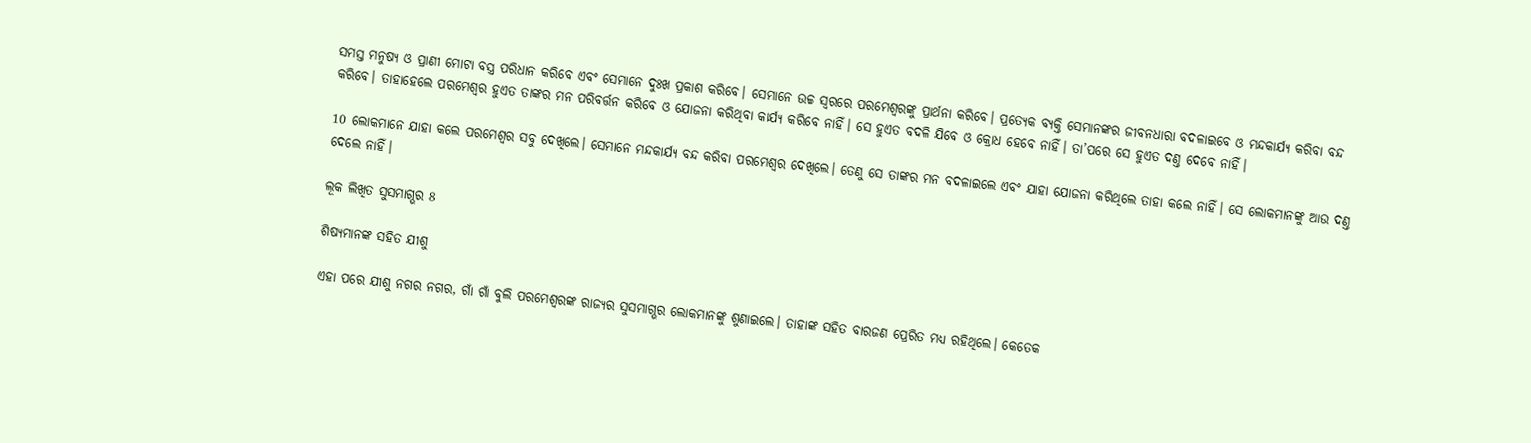ସମସ୍ତ ମନୁଷ୍ୟ ଓ ପ୍ରାଣୀ ମୋଟା ବସ୍ତ୍ର ପରିଧାନ କରିବେ ଏବଂ ସେମାନେ ଦୁଃଖ ପ୍ରକାଶ କରିବେ। ସେମାନେ ଉଚ୍ଚ ସ୍ୱରରେ ପରମେଶ୍ୱରଙ୍କୁ ପ୍ରାର୍ଥନା କରିବେ। ପ୍ରତ୍ୟେକ ବ୍ୟକ୍ତି ସେମାନଙ୍କର ଜୀବନଧାରା ବଦଳାଇବେ ଓ ମନ୍ଦକାର୍ଯ୍ୟ କରିବା ବନ୍ଦ କରିବେ। ତାହାହେଲେ ପରମେଶ୍ୱର ହୁଏତ ତାଙ୍କର ମନ ପରିବର୍ତ୍ତନ କରିବେ ଓ ଯୋଜନା କରିଥିବା କାର୍ଯ୍ୟ କରିବେ ନାହିଁ। ସେ ହୁଏତ ବଦଳି ଯିବେ ଓ କ୍ରୋଧ ହେବେ ନାହିଁ। ତା’ପରେ ସେ ହୁଏତ ଦଣ୍ତ ଦେବେ ନାହିଁ।

10 ଲୋକମାନେ ଯାହା କଲେ ପରମେଶ୍ୱର ସବୁ ଦେଖିଲେ। ସେମାନେ ମନ୍ଦକାର୍ଯ୍ୟ ବନ୍ଦ କରିବା ପରମେଶ୍ୱର ଦେଖିଲେ। ତେଣୁ ସେ ତାଙ୍କର ମନ ବଦଳାଇଲେ ଏବଂ ଯାହା ଯୋଜନା କରିଥିଲେ ତାହା କଲେ ନାହିଁ। ସେ ଲୋକମାନଙ୍କୁ ଆଉ ଦଣ୍ତ ଦେଲେ ନାହିଁ।

ଲୂକ ଲିଖିତ ସୁସମାଗ୍ଭର 8

ଶିଷ୍ୟମାନଙ୍କ ସହିତ ଯୀଶୁ

ଏହା ପରେ ଯୀଶୁ ନଗର ନଗର, ଗାଁ ଗାଁ ବୁଲି ପରମେଶ୍ୱରଙ୍କ ରାଜ୍ୟର ସୁସମାଗ୍ଭର ଲୋକମାନଙ୍କୁ ଶୁଣାଇଲେ। ତାହାଙ୍କ ସହିତ ବାରଜଣ ପ୍ରେରିତ ମଧ୍ୟ ରହିଥିଲେ। କେତେକ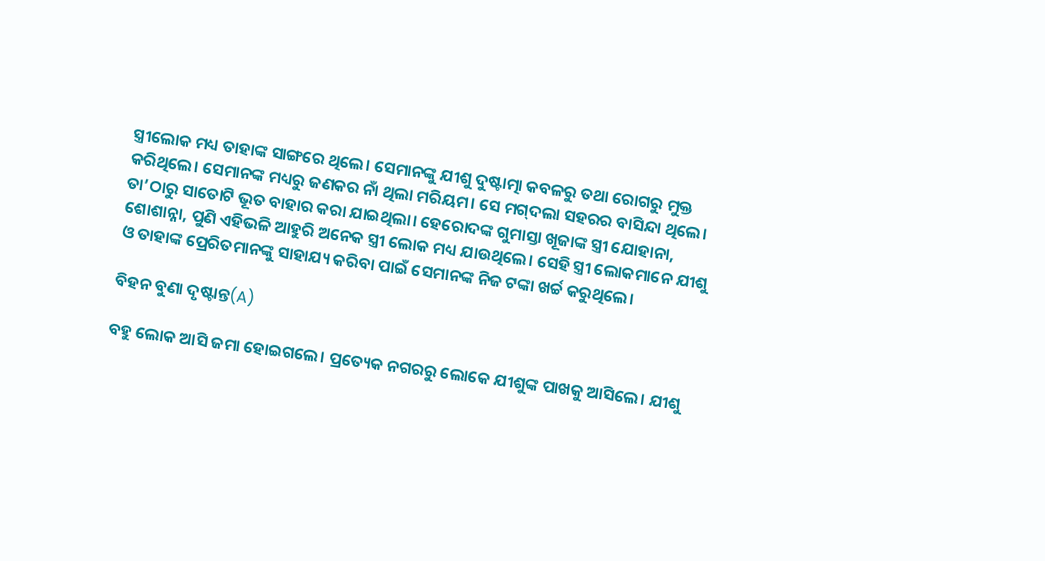ସ୍ତ୍ରୀଲୋକ ମଧ୍ୟ ତାହାଙ୍କ ସାଙ୍ଗରେ ଥିଲେ। ସେମାନଙ୍କୁ ଯୀଶୁ ଦୁଷ୍ଟାତ୍ମା କବଳରୁ ତଥା ରୋଗରୁ ମୁକ୍ତ କରିଥିଲେ। ସେମାନଙ୍କ ମଧ୍ୟରୁ ଜଣକର ନାଁ ଥିଲା ମରିୟମ। ସେ ମ‌ଗ୍‌ଦଲା ସହରର ବାସିନ୍ଦା ଥିଲେ। ତା’ଠାରୁ ସାତୋଟି ଭୂତ ବାହାର କରା ଯାଇଥିଲା। ହେରୋଦଙ୍କ ଗୁମାସ୍ତା ଖୂଜାଙ୍କ ସ୍ତ୍ରୀ ଯୋହାନା, ଶୋଶାନ୍ନା, ପୁଣି ଏହିଭଳି ଆହୁରି ଅନେକ ସ୍ତ୍ରୀ ଲୋକ ମଧ୍ୟ ଯାଉଥିଲେ। ସେହି ସ୍ତ୍ରୀ ଲୋକମାନେ ଯୀଶୁ ଓ ତାହାଙ୍କ ପ୍ରେରିତମାନଙ୍କୁ ସାହାଯ୍ୟ କରିବା ପାଇଁ ସେମାନଙ୍କ ନିଜ ଟଙ୍କା ଖର୍ଚ୍ଚ କରୁଥିଲେ।

ବିହନ ବୁଣା ଦୃଷ୍ଟାନ୍ତ(A)

ବହୁ ଲୋକ ଆସି ଜମା ହୋଇଗଲେ। ପ୍ରତ୍ୟେକ ନଗରରୁ ଲୋକେ ଯୀଶୁଙ୍କ ପାଖକୁ ଆସିଲେ। ଯୀଶୁ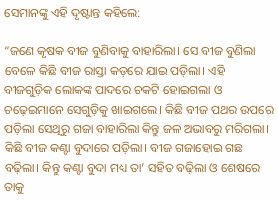ସେମାନଙ୍କୁ ଏହି ଦୃଷ୍ଟାନ୍ତ କହିଲେ:

“ଜଣେ କୃଷକ ବୀଜ ବୁଣିବାକୁ ବାହାରିଲା। ସେ ବୀଜ ବୁଣିଲା ବେଳେ କିଛି ବୀଜ ରାସ୍ତା କଡ଼ରେ ଯାଇ ପଡ଼ିଲା। ଏହି ବୀଜଗୁଡ଼ିକ ଲୋକଙ୍କ ପାଦରେ ଚକଟି ହୋଇଗଲା ଓ ଚଢ଼େଇମାନେ ସେଗୁଡ଼ିକୁ ଖାଇଗଲେ। କିଛି ବୀଜ ପଥର ଉପରେ ପଡ଼ିଲା ସେଥିରୁ ଗଜା ବାହାରିଲା କିନ୍ତୁ ଜଳ ଅଭାବରୁ ମରିଗଲା। କିଛି ବୀଜ କଣ୍ଟା ବୁଦାରେ ପଡ଼ିଲା। ବୀଜ ଗଜାହୋଇ ଗଛ ବଢ଼ିଲା। କିନ୍ତୁ କଣ୍ଟା ବୁଦା ମଧ୍ୟ ତା’ ସହିତ ବଢ଼ିଲା ଓ ଶେଷରେ ତାକୁ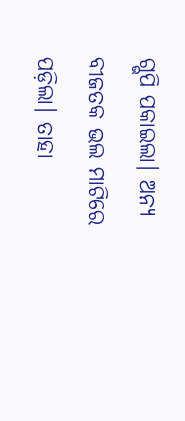ଗ୍ଭପି ପକାଇଲା। ଅନ୍ୟ ବୀଜତକ ଭଲ ମାଟିରେ ପଡ଼ିଲା। ତାହା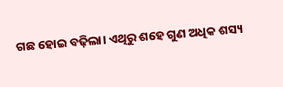ଗଛ ହୋଇ ବଢ଼ିଲା। ଏଥିରୁ ଶହେ ଗୁଣ ଅଧିକ ଶସ୍ୟ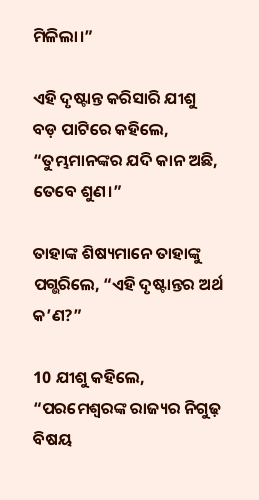ମିଳିଲା।”

ଏହି ଦୃଷ୍ଟାନ୍ତ କରିସାରି ଯୀଶୁ ବଡ଼ ପାଟିରେ କହିଲେ, “ତୁମ୍ଭମାନଙ୍କର ଯଦି କାନ ଅଛି, ତେବେ ଶୁଣ।”

ତାହାଙ୍କ ଶିଷ୍ୟମାନେ ତାହାଙ୍କୁ ପଗ୍ଭରିଲେ, “ଏହି ଦୃଷ୍ଟାନ୍ତର ଅର୍ଥ କ’ଣ?”

10 ଯୀଶୁ କହିଲେ, “ପରମେଶ୍ୱରଙ୍କ ରାଜ୍ୟର ନିଗୁଢ଼ ବିଷୟ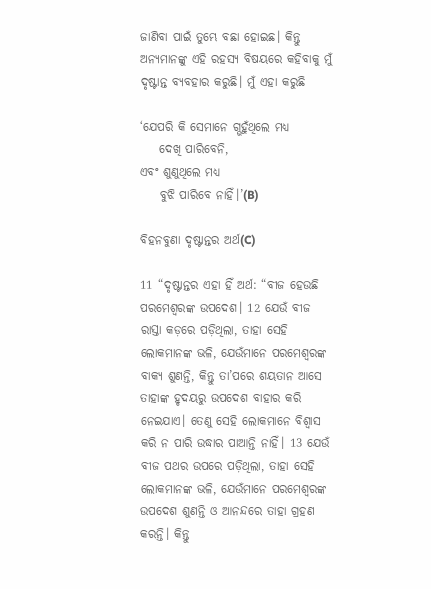ଜାଣିବା ପାଇଁ ତୁମ୍ଭେ ବଛା ହୋଇଛ। କିନ୍ତୁ ଅନ୍ୟମାନଙ୍କୁ ଏହି ରହସ୍ୟ ବିଷୟରେ କହିବାକୁ ମୁଁ ଦୃଷ୍ଟାନ୍ତ ବ୍ୟବହାର କରୁଛି। ମୁଁ ଏହା କରୁଛି

‘ଯେପରି କି ସେମାନେ ଗ୍ଭହୁଁଥିଲେ ମଧ୍ୟ
    ଦେଖି ପାରିବେନି,
ଏବଂ ଶୁଣୁଥିଲେ ମଧ୍ୟ
    ବୁଝି ପାରିବେ ନାହିଁ।’(B)

ବିହନବୁଣା ଦୃଷ୍ଟାନ୍ତର ଅର୍ଥ(C)

11 “ଦୃଷ୍ଟାନ୍ତର ଏହା ହିଁ ଅର୍ଥ: “ବୀଜ ହେଉଛି ପରମେଶ୍ୱରଙ୍କ ଉପଦେଶ। 12 ଯେଉଁ ବୀଜ ରାସ୍ତା କଡ଼ରେ ପଡ଼ିଥିଲା, ତାହା ସେହି ଲୋକମାନଙ୍କ ଭଳି, ଯେଉଁମାନେ ପରମେଶ୍ୱରଙ୍କ ବାକ୍ୟ ଶୁଣନ୍ତି, କିନ୍ତୁ ତା’ପରେ ଶୟତାନ ଆସେ ତାହାଙ୍କ ହୃଦୟରୁ ଉପଦେଶ ବାହାର କରି ନେଇଯାଏ। ତେଣୁ ସେହି ଲୋକମାନେ ବିଶ୍ୱାସ କରି ନ ପାରି ଉଦ୍ଧାର ପାଆନ୍ତି ନାହିଁ। 13 ଯେଉଁ ବୀଜ ପଥର ଉପରେ ପଡ଼ିଥିଲା, ତାହା ସେହି ଲୋକମାନଙ୍କ ଭଳି, ଯେଉଁମାନେ ପରମେଶ୍ୱରଙ୍କ ଉପଦେଶ ଶୁଣନ୍ତି ଓ ଆନନ୍ଦରେ ତାହା ଗ୍ରହଣ କରନ୍ତି। କିନ୍ତୁ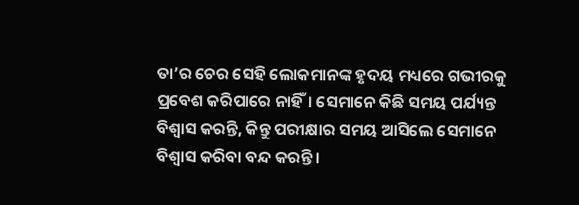ତା’ର ଚେର ସେହି ଲୋକମାନଙ୍କ ହୃଦୟ ମଧ୍ୟରେ ଗଭୀରକୁ ପ୍ରବେଶ କରିପାରେ ନାହିଁ। ସେମାନେ କିଛି ସମୟ ପର୍ଯ୍ୟନ୍ତ ବିଶ୍ୱାସ କରନ୍ତି, କିନ୍ତୁ ପରୀକ୍ଷାର ସମୟ ଆସିଲେ ସେମାନେ ବିଶ୍ୱାସ କରିବା ବନ୍ଦ କରନ୍ତି।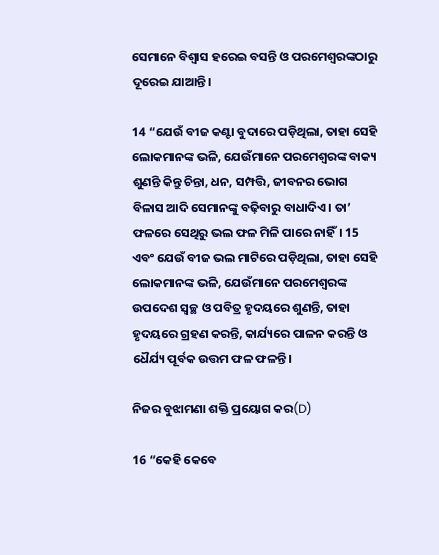ସେମାନେ ବିଶ୍ୱାସ ହରେଇ ବସନ୍ତି ଓ ପରମେଶ୍ୱରଙ୍କଠାରୁ ଦୂରେଇ ଯାଆନ୍ତି।

14 “ଯେଉଁ ବୀଜ କଣ୍ଟା ବୁଦାରେ ପଡ଼ିଥିଲା, ତାହା ସେହି ଲୋକମାନଙ୍କ ଭଳି, ଯେଉଁମାନେ ପରମେଶ୍ୱରଙ୍କ ବାକ୍ୟ ଶୁଣନ୍ତି କିନ୍ତୁ ଚିନ୍ତା, ଧନ, ସମ୍ପତ୍ତି, ଜୀବନର ଭୋଗ ବିଳାସ ଆଦି ସେମାନଙ୍କୁ ବଢ଼ିବାରୁ ବାଧାଦିଏ। ତା’ ଫଳରେ ସେଥିରୁ ଭଲ ଫଳ ମିଳି ପାରେ ନାହିଁ। 15 ଏବଂ ଯେଉଁ ବୀଜ ଭଲ ମାଟିରେ ପଡ଼ିଥିଲା, ତାହା ସେହି ଲୋକମାନଙ୍କ ଭଳି, ଯେଉଁମାନେ ପରମେଶ୍ୱରଙ୍କ ଉପଦେଶ ସ୍ୱଚ୍ଛ ଓ ପବିତ୍ର ହୃଦୟରେ ଶୁଣନ୍ତି, ତାହା ହୃଦୟରେ ଗ୍ରହଣ କରନ୍ତି, କାର୍ଯ୍ୟରେ ପାଳନ କରନ୍ତି ଓ ଧୈର୍ଯ୍ୟ ପୂର୍ବକ ଉତ୍ତମ ଫଳ ଫଳନ୍ତି।

ନିଜର ବୁଝାମଣା ଶକ୍ତି ପ୍ରୟୋଗ କର(D)

16 “କେହି କେବେ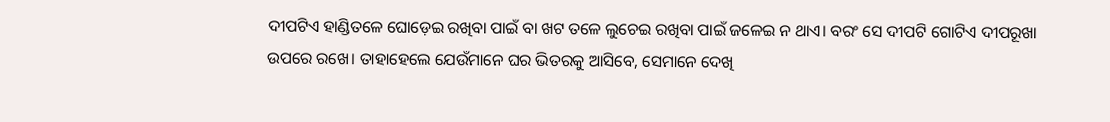ଦୀପଟିଏ ହାଣ୍ଡିତଳେ ଘୋଡ଼େଇ ରଖିବା ପାଇଁ ବା ଖଟ ତଳେ ଲୁଚେଇ ରଖିବା ପାଇଁ ଜଳେଇ ନ ଥାଏ। ବରଂ ସେ ଦୀପଟି ଗୋଟିଏ ଦୀପରୂଖା ଉପରେ ରଖେ। ତାହାହେଲେ ଯେଉଁମାନେ ଘର ଭିତରକୁ ଆସିବେ, ସେମାନେ ଦେଖି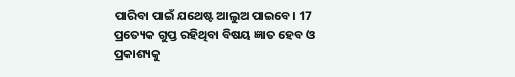ପାରିବା ପାଇଁ ଯଥେଷ୍ଟ ଆଲୁଅ ପାଇବେ। 17 ପ୍ରତ୍ୟେକ ଗୁପ୍ତ ରହିଥିବା ବିଷୟ ଜ୍ଞାତ ହେବ ଓ ପ୍ରକାଶ୍ୟକୁ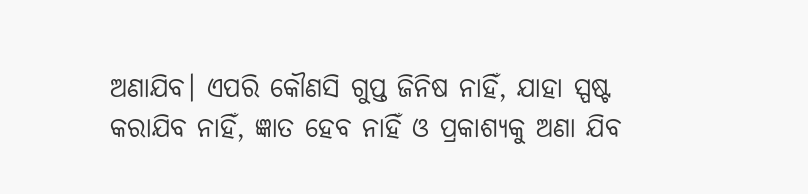ଅଣାଯିବ। ଏପରି କୌଣସି ଗୁପ୍ତ ଜିନିଷ ନାହିଁ, ଯାହା ସ୍ପଷ୍ଟ କରାଯିବ ନାହିଁ, ଜ୍ଞାତ ହେବ ନାହିଁ ଓ ପ୍ରକାଶ୍ୟକୁ ଅଣା ଯିବ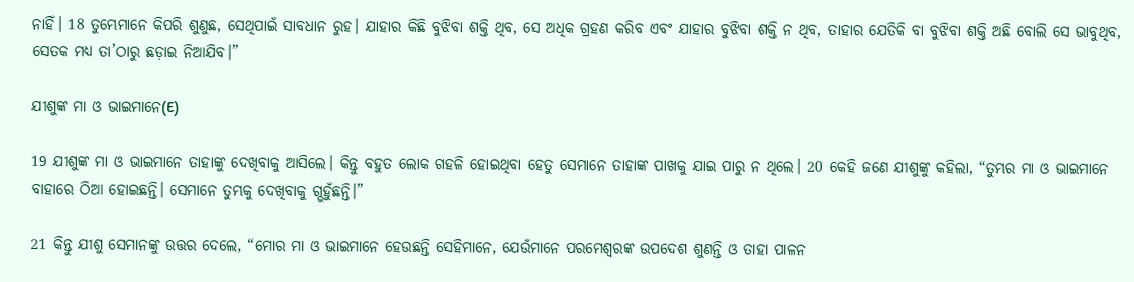ନାହିଁ। 18 ତୁମ୍ଭେମାନେ କିପରି ଶୁଣୁଛ, ସେଥିପାଇଁ ସାବଧାନ ରୁହ। ଯାହାର କିଛି ବୁଝିବା ଶକ୍ତି ଥିବ, ସେ ଅଧିକ ଗ୍ରହଣ କରିବ ଏବଂ ଯାହାର ବୁଝିବା ଶକ୍ତି ନ ଥିବ, ତାହାର ଯେତିକି ବା ବୁଝିବା ଶକ୍ତି ଅଛି ବୋଲି ସେ ଭାବୁଥିବ, ସେତକ ମଧ୍ୟ ତା’ଠାରୁ ଛଡ଼ାଇ ନିଆଯିବ।”

ଯୀଶୁଙ୍କ ମା ଓ ଭାଇମାନେ(E)

19 ଯୀଶୁଙ୍କ ମା ଓ ଭାଇମାନେ ତାହାଙ୍କୁ ଦେଖିବାକୁ ଆସିଲେ। କିନ୍ତୁ ବହୁତ ଲୋକ ଗହଳି ହୋଇଥିବା ହେତୁ ସେମାନେ ତାହାଙ୍କ ପାଖକୁ ଯାଇ ପାରୁ ନ ଥିଲେ। 20 କେହି ଜଣେ ଯୀଶୁଙ୍କୁ କହିଲା, “ତୁମ୍ଭର ମା ଓ ଭାଇମାନେ ବାହାରେ ଠିଆ ହୋଇଛନ୍ତି। ସେମାନେ ତୁମ୍ଭକୁ ଦେଖିବାକୁ ଗ୍ଭହୁଁଛନ୍ତି।”

21 କିନ୍ତୁ ଯୀଶୁ ସେମାନଙ୍କୁ ଉତ୍ତର ଦେଲେ, “ମୋର ମା ଓ ଭାଇମାନେ ହେଉଛନ୍ତି ସେହିମାନେ, ଯେଉଁମାନେ ପରମେଶ୍ୱରଙ୍କ ଉପଦେଶ ଶୁଣନ୍ତି ଓ ତାହା ପାଳନ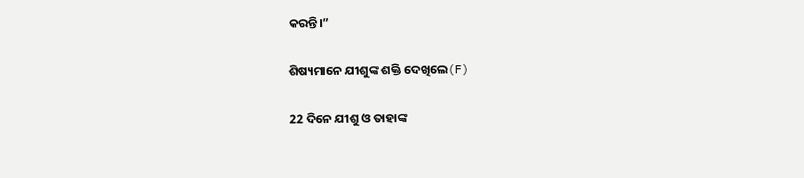କରନ୍ତି।”

ଶିଷ୍ୟମାନେ ଯୀଶୁଙ୍କ ଶକ୍ତି ଦେଖିଲେ(F)

22 ଦିନେ ଯୀଶୁ ଓ ତାହାଙ୍କ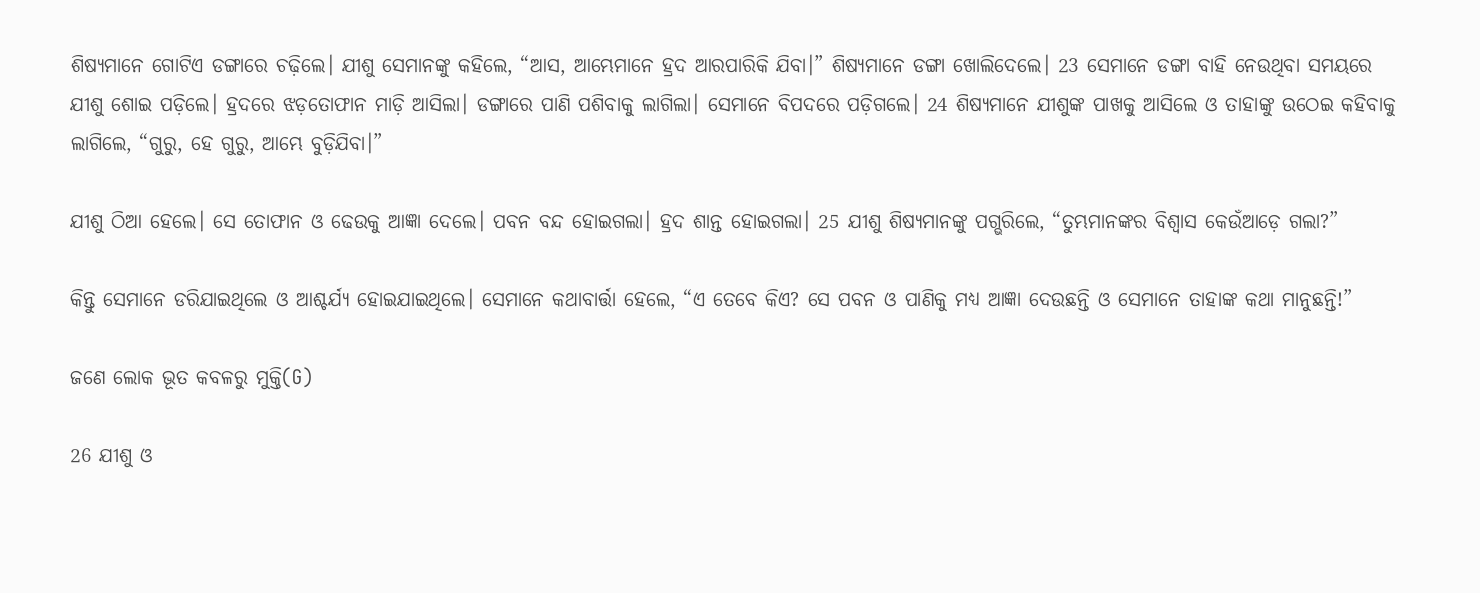ଶିଷ୍ୟମାନେ ଗୋଟିଏ ଡଙ୍ଗାରେ ଚଢ଼ିଲେ। ଯୀଶୁ ସେମାନଙ୍କୁ କହିଲେ, “ଆସ, ଆମ୍ଭେମାନେ ହ୍ରଦ ଆରପାରିକି ଯିବା।” ଶିଷ୍ୟମାନେ ଡଙ୍ଗା ଖୋଲିଦେଲେ। 23 ସେମାନେ ଡଙ୍ଗା ବାହି ନେଉଥିବା ସମୟରେ ଯୀଶୁ ଶୋଇ ପଡ଼ିଲେ। ହ୍ରଦରେ ଝଡ଼ତୋଫାନ ମାଡ଼ି ଆସିଲା। ଡଙ୍ଗାରେ ପାଣି ପଶିବାକୁ ଲାଗିଲା। ସେମାନେ ବିପଦରେ ପଡ଼ିଗଲେ। 24 ଶିଷ୍ୟମାନେ ଯୀଶୁଙ୍କ ପାଖକୁ ଆସିଲେ ଓ ତାହାଙ୍କୁ ଉଠେଇ କହିବାକୁ ଲାଗିଲେ, “ଗୁରୁ, ହେ ଗୁରୁ, ଆମ୍ଭେ ବୁଡ଼ିଯିବା।”

ଯୀଶୁ ଠିଆ ହେଲେ। ସେ ତୋଫାନ ଓ ଢେଉକୁ ଆଜ୍ଞା ଦେଲେ। ପବନ ବନ୍ଦ ହୋଇଗଲା। ହ୍ରଦ ଶାନ୍ତ ହୋଇଗଲା। 25 ଯୀଶୁ ଶିଷ୍ୟମାନଙ୍କୁ ପଗ୍ଭରିଲେ, “ତୁମ୍ଭମାନଙ୍କର ବିଶ୍ୱାସ କେଉଁଆଡ଼େ ଗଲା?”

କିନ୍ତୁ ସେମାନେ ଡରିଯାଇଥିଲେ ଓ ଆଶ୍ଚର୍ଯ୍ୟ ହୋଇଯାଇଥିଲେ। ସେମାନେ କଥାବାର୍ତ୍ତା ହେଲେ, “ଏ ତେବେ କିଏ? ସେ ପବନ ଓ ପାଣିକୁ ମଧ୍ୟ ଆଜ୍ଞା ଦେଉଛନ୍ତି ଓ ସେମାନେ ତାହାଙ୍କ କଥା ମାନୁଛନ୍ତି!”

ଜଣେ ଲୋକ ଭୂତ କବଳରୁ ମୁକ୍ତି(G)

26 ଯୀଶୁ ଓ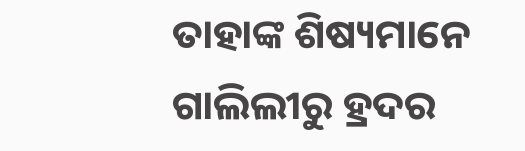ତାହାଙ୍କ ଶିଷ୍ୟମାନେ ଗାଲିଲୀରୁ ହ୍ରଦର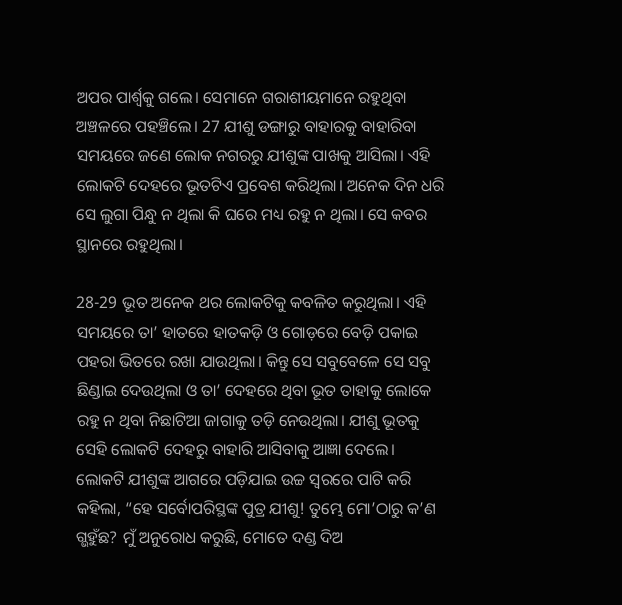ଅପର ପାର୍ଶ୍ୱକୁ ଗଲେ। ସେମାନେ ଗରାଶୀୟମାନେ ରହୁଥିବା ଅଞ୍ଚଳରେ ପହଞ୍ଚିଲେ। 27 ଯୀଶୁ ଡଙ୍ଗାରୁ ବାହାରକୁ ବାହାରିବା ସମୟରେ ଜଣେ ଲୋକ ନଗରରୁ ଯୀଶୁଙ୍କ ପାଖକୁ ଆସିଲା। ଏହି ଲୋକଟି ଦେହରେ ଭୂତଟିଏ ପ୍ରବେଶ କରିଥିଲା। ଅନେକ ଦିନ ଧରି ସେ ଲୁଗା ପିନ୍ଧୁ ନ ଥିଲା କି ଘରେ ମଧ୍ୟ ରହୁ ନ ଥିଲା। ସେ କବର ସ୍ଥାନରେ ରହୁଥିଲା।

28-29 ଭୂତ ଅନେକ ଥର ଲୋକଟିକୁ କବଳିତ କରୁଥିଲା। ଏହି ସମୟରେ ତା’ ହାତରେ ହାତକଡ଼ି ଓ ଗୋଡ଼ରେ ବେଡ଼ି ପକାଇ ପହରା ଭିତରେ ରଖା ଯାଉଥିଲା। କିନ୍ତୁ ସେ ସବୁବେଳେ ସେ ସବୁ ଛିଣ୍ଡାଇ ଦେଉଥିଲା ଓ ତା’ ଦେହରେ ଥିବା ଭୂତ ତାହାକୁ ଲୋକେ ରହୁ ନ ଥିବା ନିଛାଟିଆ ଜାଗାକୁ ତଡ଼ି ନେଉଥିଲା। ଯୀଶୁ ଭୂତକୁ ସେହି ଲୋକଟି ଦେହରୁ ବାହାରି ଆସିବାକୁ ଆଜ୍ଞା ଦେଲେ। ଲୋକଟି ଯୀଶୁଙ୍କ ଆଗରେ ପଡ଼ିଯାଇ ଉଚ୍ଚ ସ୍ୱରରେ ପାଟି କରି କହିଲା, “ହେ ସର୍ବୋପରିସ୍ଥଙ୍କ ପୁତ୍ର ଯୀଶୁ! ତୁମ୍ଭେ ମୋ’ଠାରୁ କ’ଣ ଗ୍ଭହୁଁଛ? ମୁଁ ଅନୁରୋଧ କରୁଛି, ମୋତେ ଦଣ୍ଡ ଦିଅ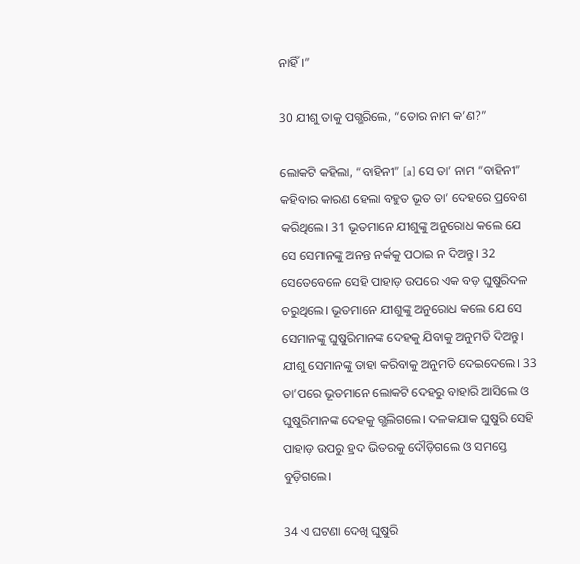ନାହିଁ।”

30 ଯୀଶୁ ତାକୁ ପଗ୍ଭରିଲେ, “ତୋର ନାମ କ’ଣ?”

ଲୋକଟି କହିଲା, “ବାହିନୀ” [a] ସେ ତା’ ନାମ “ବାହିନୀ” କହିବାର କାରଣ ହେଲା ବହୁତ ଭୂତ ତା’ ଦେହରେ ପ୍ରବେଶ କରିଥିଲେ। 31 ଭୂତମାନେ ଯୀଶୁଙ୍କୁ ଅନୁରୋଧ କଲେ ଯେ ସେ ସେମାନଙ୍କୁ ଅନନ୍ତ ନର୍କକୁ ପଠାଇ ନ ଦିଅନ୍ତୁ। 32 ସେତେବେଳେ ସେହି ପାହାଡ଼ ଉପରେ ଏକ ବଡ଼ ଘୁଷୁରିଦଳ ଚରୁଥିଲେ। ଭୂତମାନେ ଯୀଶୁଙ୍କୁ ଅନୁରୋଧ କଲେ ଯେ ସେ ସେମାନଙ୍କୁ ଘୁଷୁରିମାନଙ୍କ ଦେହକୁ ଯିବାକୁ ଅନୁମତି ଦିଅନ୍ତୁ। ଯୀଶୁ ସେମାନଙ୍କୁ ତାହା କରିବାକୁ ଅନୁମତି ଦେଇଦେଲେ। 33 ତା’ପରେ ଭୂତମାନେ ଲୋକଟି ଦେହରୁ ବାହାରି ଆସିଲେ ଓ ଘୁଷୁରିମାନଙ୍କ ଦେହକୁ ଗ୍ଭଲିଗଲେ। ଦଳକଯାକ ଘୁଷୁରି ସେହି ପାହାଡ଼ ଉପରୁ ହ୍ରଦ ଭିତରକୁ ଦୌଡ଼ିଗଲେ ଓ ସମସ୍ତେ ବୁଡ଼ିଗଲେ।

34 ଏ ଘଟଣା ଦେଖି ଘୁଷୁରି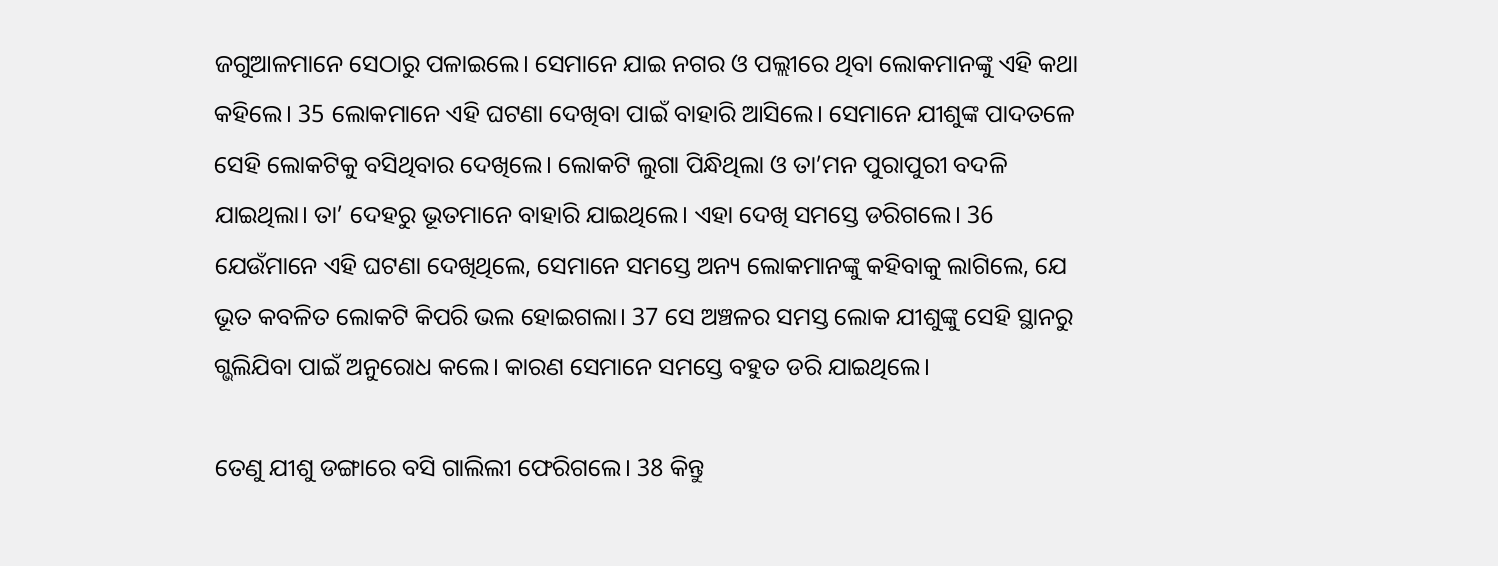ଜଗୁଆଳମାନେ ସେଠାରୁ ପଳାଇଲେ। ସେମାନେ ଯାଇ ନଗର ଓ ପଲ୍ଲୀରେ ଥିବା ଲୋକମାନଙ୍କୁ ଏହି କଥା କହିଲେ। 35 ଲୋକମାନେ ଏହି ଘଟଣା ଦେଖିବା ପାଇଁ ବାହାରି ଆସିଲେ। ସେମାନେ ଯୀଶୁଙ୍କ ପାଦତଳେ ସେହି ଲୋକଟିକୁ ବସିଥିବାର ଦେଖିଲେ। ଲୋକଟି ଲୁଗା ପିନ୍ଧିଥିଲା ଓ ତା’ମନ ପୁରାପୁରୀ ବଦଳି ଯାଇଥିଲା। ତା’ ଦେହରୁ ଭୂତମାନେ ବାହାରି ଯାଇଥିଲେ। ଏହା ଦେଖି ସମସ୍ତେ ଡରିଗଲେ। 36 ଯେଉଁମାନେ ଏହି ଘଟଣା ଦେଖିଥିଲେ, ସେମାନେ ସମସ୍ତେ ଅନ୍ୟ ଲୋକମାନଙ୍କୁ କହିବାକୁ ଲାଗିଲେ, ଯେ ଭୂତ କବଳିତ ଲୋକଟି କିପରି ଭଲ ହୋଇଗଲା। 37 ସେ ଅଞ୍ଚଳର ସମସ୍ତ ଲୋକ ଯୀଶୁଙ୍କୁ ସେହି ସ୍ଥାନରୁ ଗ୍ଭଲିଯିବା ପାଇଁ ଅନୁରୋଧ କଲେ। କାରଣ ସେମାନେ ସମସ୍ତେ ବହୁତ ଡରି ଯାଇଥିଲେ।

ତେଣୁ ଯୀଶୁ ଡଙ୍ଗାରେ ବସି ଗାଲିଲୀ ଫେରିଗଲେ। 38 କିନ୍ତୁ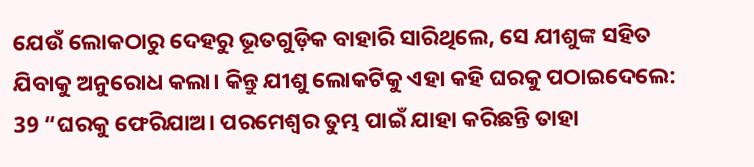ଯେଉଁ ଲୋକଠାରୁ ଦେହରୁ ଭୂତଗୁଡ଼ିକ ବାହାରି ସାରିଥିଲେ, ସେ ଯୀଶୁଙ୍କ ସହିତ ଯିବାକୁ ଅନୁରୋଧ କଲା। କିନ୍ତୁ ଯୀଶୁ ଲୋକଟିକୁ ଏହା କହି ଘରକୁ ପଠାଇଦେଲେ: 39 “ଘରକୁ ଫେରିଯାଅ। ପରମେଶ୍ୱର ତୁମ୍ଭ ପାଇଁ ଯାହା କରିଛନ୍ତି ତାହା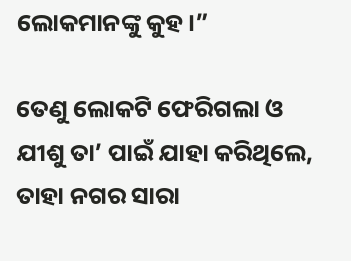ଲୋକମାନଙ୍କୁ କୁହ।”

ତେଣୁ ଲୋକଟି ଫେରିଗଲା ଓ ଯୀଶୁ ତା’ ପାଇଁ ଯାହା କରିଥିଲେ, ତାହା ନଗର ସାରା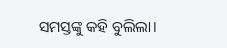ସମସ୍ତଙ୍କୁ କହି ବୁଲିଲା।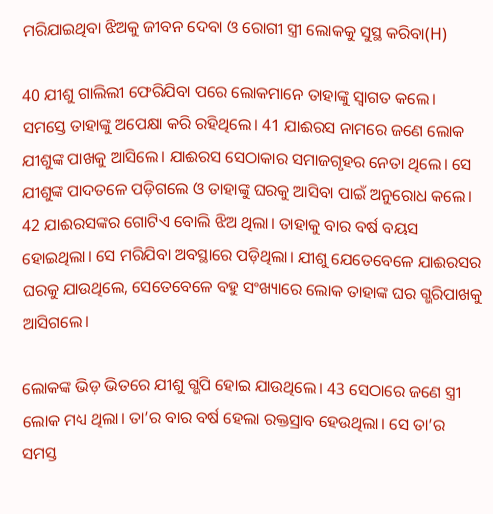ମରିଯାଇଥିବା ଝିଅକୁ ଜୀବନ ଦେବା ଓ ରୋଗୀ ସ୍ତ୍ରୀ ଲୋକକୁ ସୁସ୍ଥ କରିବା(H)

40 ଯୀଶୁ ଗାଲିଲୀ ଫେରିଯିବା ପରେ ଲୋକମାନେ ତାହାଙ୍କୁ ସ୍ୱାଗତ କଲେ। ସମସ୍ତେ ତାହାଙ୍କୁ ଅପେକ୍ଷା କରି ରହିଥିଲେ। 41 ଯାଈରସ ନାମରେ ଜଣେ ଲୋକ ଯୀଶୁଙ୍କ ପାଖକୁ ଆସିଲେ। ଯାଈରସ ସେଠାକାର ସମାଜଗୃହର ନେତା ଥିଲେ। ସେ ଯୀଶୁଙ୍କ ପାଦତଳେ ପଡ଼ିଗଲେ ଓ ତାହାଙ୍କୁ ଘରକୁ ଆସିବା ପାଇଁ ଅନୁରୋଧ କଲେ। 42 ଯାଈରସଙ୍କର ଗୋଟିଏ ବୋଲି ଝିଅ ଥିଲା। ତାହାକୁ ବାର ବର୍ଷ ବୟସ ହୋଇଥିଲା। ସେ ମରିଯିବା ଅବସ୍ଥାରେ ପଡ଼ିଥିଲା। ଯୀଶୁ ଯେତେବେଳେ ଯାଈରସର ଘରକୁ ଯାଉଥିଲେ, ସେତେବେଳେ ବହୁ ସଂଖ୍ୟାରେ ଲୋକ ତାହାଙ୍କ ଘର ଗ୍ଭରିପାଖକୁ ଆସିଗଲେ।

ଲୋକଙ୍କ ଭିଡ଼ ଭିତରେ ଯୀଶୁ ଗ୍ଭପି ହୋଇ ଯାଉଥିଲେ। 43 ସେଠାରେ ଜଣେ ସ୍ତ୍ରୀ ଲୋକ ମଧ୍ୟ ଥିଲା। ତା’ର ବାର ବର୍ଷ ହେଲା ରକ୍ତସ୍ରାବ ହେଉଥିଲା। ସେ ତା’ର ସମସ୍ତ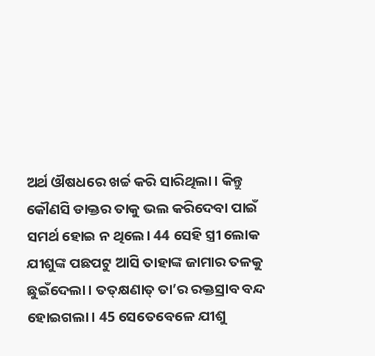ଅର୍ଥ ଔଷଧରେ ଖର୍ଚ୍ଚ କରି ସାରିଥିଲା। କିନ୍ତୁ କୌଣସି ଡାକ୍ତର ତାକୁ ଭଲ କରିଦେବା ପାଇଁ ସମର୍ଥ ହୋଇ ନ ଥିଲେ। 44 ସେହି ସ୍ତ୍ରୀ ଲୋକ ଯୀଶୁଙ୍କ ପଛପଟୁ ଆସି ତାହାଙ୍କ ଜାମାର ତଳକୁ ଛୁଇଁଦେଲା। ତ‌ତ୍‌କ୍ଷଣାତ୍ ତା’ର ରକ୍ତସ୍ରାବ ବନ୍ଦ ହୋଇଗଲା। 45 ସେତେବେଳେ ଯୀଶୁ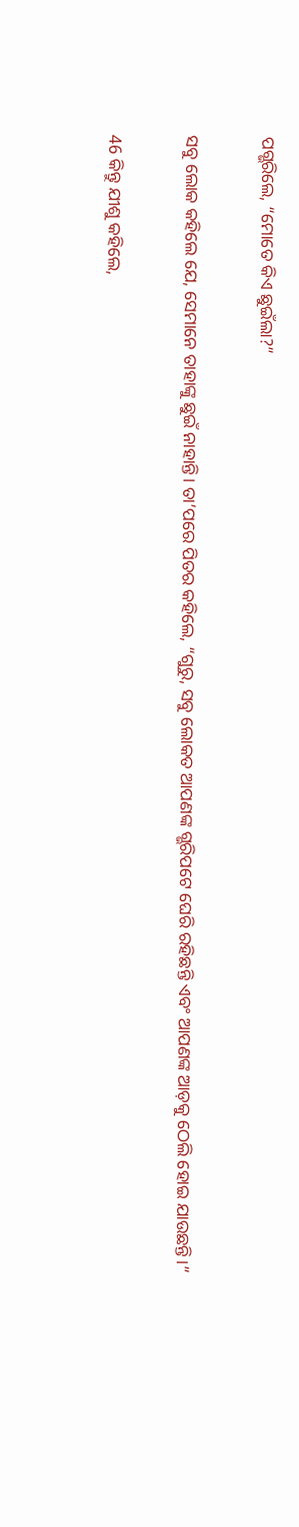ପଗ୍ଭରିଲେ, “ମୋତେ କିଏ ଛୁଇଁଲା?”

ସବୁ ଲୋକ କହିଲେ ଯେ, ସେମାନେ ତାହାଙ୍କୁ ଛୁଇଁ ନାହାନ୍ତି। ତା’ପରେ ପିତର କହିଲେ, “ଗୁରୁ, ସବୁ ଲୋକତ ଆପଣଙ୍କ ଗ୍ଭରିପଟେ ଘେରି ରହିଛନ୍ତି ଏବଂ ଆପଣଙ୍କ ଆଡ଼କୁ ଠେଲି ହୋଇ ଯାଉଛନ୍ତି।”

46 କିନ୍ତୁ ଯୀଶୁ କହିଲେ,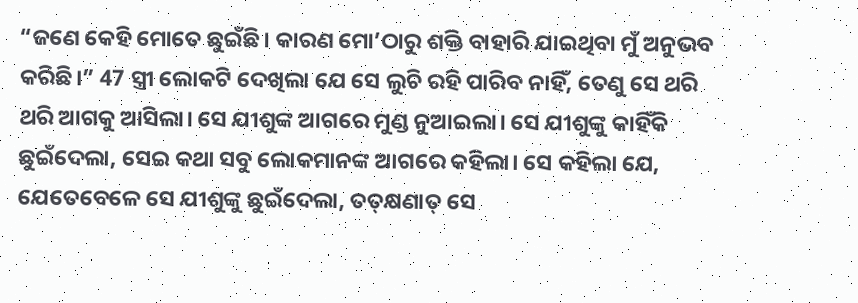“ଜଣେ କେହି ମୋତେ ଛୁଇଁଛି। କାରଣ ମୋ’ଠାରୁ ଶକ୍ତି ବାହାରି ଯାଇଥିବା ମୁଁ ଅନୁଭବ କରିଛି।” 47 ସ୍ତ୍ରୀ ଲୋକଟି ଦେଖିଲା ଯେ ସେ ଲୁଚି ରହି ପାରିବ ନାହିଁ, ତେଣୁ ସେ ଥରି ଥରି ଆଗକୁ ଆସିଲା। ସେ ଯୀଶୁଙ୍କ ଆଗରେ ମୁଣ୍ଡ ନୁଆଇଲା। ସେ ଯୀଶୁଙ୍କୁ କାହିଁକି ଛୁଇଁଦେଲା, ସେଇ କଥା ସବୁ ଲୋକମାନଙ୍କ ଆଗରେ କହିଲା। ସେ କହିଲା ଯେ, ଯେତେବେଳେ ସେ ଯୀଶୁଙ୍କୁ ଛୁଇଁଦେଲା, ତ‌ତ୍‌କ୍ଷଣାତ୍ ସେ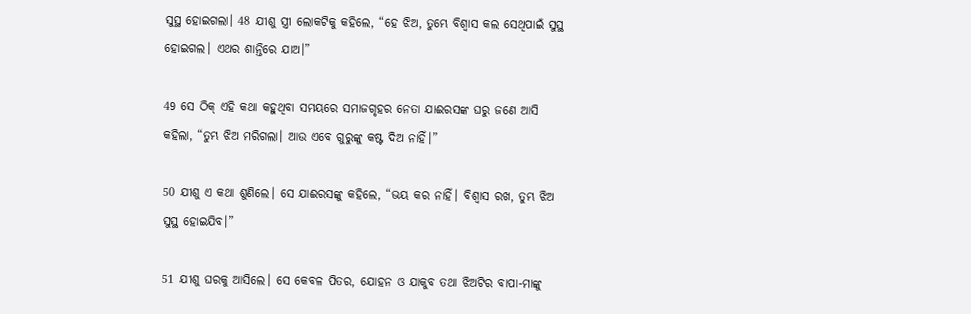ସୁସ୍ଥ ହୋଇଗଲା। 48 ଯୀଶୁ ସ୍ତ୍ରୀ ଲୋକଟିକୁ କହିଲେ, “ହେ ଝିଅ, ତୁମ୍ଭେ ବିଶ୍ୱାସ କଲ ସେଥିପାଇଁ ସୁସ୍ଥ ହୋଇଗଲ। ଏଥର ଶାନ୍ତିରେ ଯାଅ।”

49 ସେ ଠିକ୍ ଏହି କଥା କହୁଥିବା ସମୟରେ ସମାଜଗୃହର ନେତା ଯାଈରସଙ୍କ ଘରୁ ଜଣେ ଆସି କହିଲା, “ତୁମ୍ଭ ଝିଅ ମରିଗଲା। ଆଉ ଏବେ ଗୁରୁଙ୍କୁ କଷ୍ଟ ଦିଅ ନାହିଁ।”

50 ଯୀଶୁ ଏ କଥା ଶୁଣିଲେ। ସେ ଯାଈରସଙ୍କୁ କହିଲେ, “ଭୟ କର ନାହିଁ। ବିଶ୍ୱାସ ରଖ, ତୁମ୍ଭ ଝିଅ ସୁସ୍ଥ ହୋଇଯିବ।”

51 ଯୀଶୁ ଘରକୁ ଆସିଲେ। ସେ କେବଳ ପିତର, ଯୋହନ ଓ ଯାକୁବ ତଥା ଝିଅଟିର ବାପା-ମାଙ୍କୁ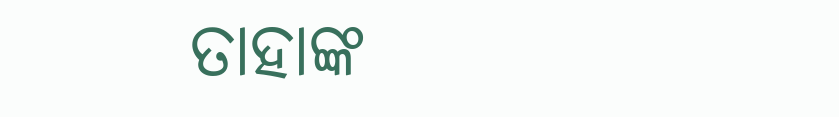ତାହାଙ୍କ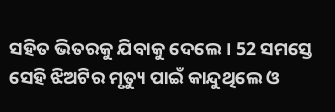ସହିତ ଭିତରକୁ ଯିବାକୁ ଦେଲେ। 52 ସମସ୍ତେ ସେହି ଝିଅଟିର ମୃତ୍ୟୁ ପାଇଁ କାନ୍ଦୁଥିଲେ ଓ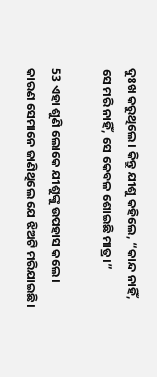ଦୁଃଖ କରୁଥିଲେ। କିନ୍ତୁ ଯୀଶୁ କହିଲେ, “କାନ୍ଦ ନାହିଁ, ସେ ମରି ନାହିଁ, ସେ କେବଳ ଶୋଇଛି ମାତ୍ର।”

53 ଏହା ଶୁଣି ଲୋକେ ଯୀଶୁଙ୍କୁ ଉପହାସ କଲେ। କାରଣ ସେମାନେ ଜାଣିଥିଲେ ଯେ ଝିଅଟି ମରିଯାଇଛି।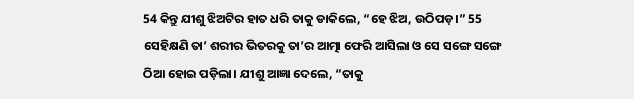54 କିନ୍ତୁ ଯୀଶୁ ଝିଅଟିର ହାତ ଧରି ତାକୁ ଡାକିଲେ, “ହେ ଝିଅ, ଉଠିପଡ଼।” 55 ସେହିକ୍ଷଣି ତା’ ଶରୀର ଭିତରକୁ ତା’ର ଆତ୍ମା ଫେରି ଆସିଲା ଓ ସେ ସଙ୍ଗେ ସଙ୍ଗେ ଠିଆ ହୋଇ ପଡ଼ିଲା। ଯୀଶୁ ଆଜ୍ଞା ଦେଲେ, “ତାକୁ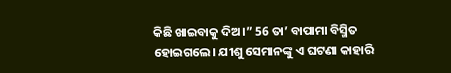କିଛି ଖାଇବାକୁ ଦିଅ।” 56 ତା’ ବାପାମା ବିସ୍ମିତ ହୋଇଗଲେ। ଯୀଶୁ ସେମାନଙ୍କୁ ଏ ଘଟଣା କାହାରି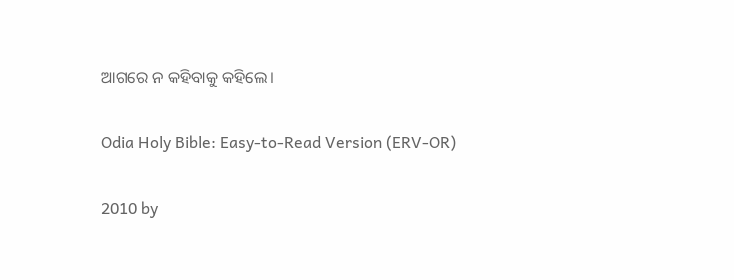ଆଗରେ ନ କହିବାକୁ କହିଲେ।

Odia Holy Bible: Easy-to-Read Version (ERV-OR)

2010 by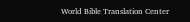World Bible Translation Center